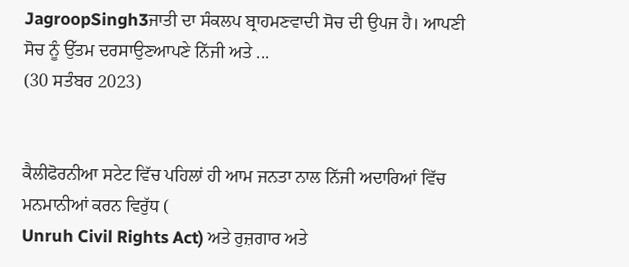JagroopSingh3ਜਾਤੀ ਦਾ ਸੰਕਲਪ ਬ੍ਰਾਹਮਣਵਾਦੀ ਸੋਚ ਦੀ ਉਪਜ ਹੈ। ਆਪਣੀ ਸੋਚ ਨੂੰ ਉੱਤਮ ਦਰਸਾਉਣਆਪਣੇ ਨਿੱਜੀ ਅਤੇ ...
(30 ਸਤੰਬਰ 2023)


ਕੈਲੀਫੋਰਨੀਆ ਸਟੇਟ ਵਿੱਚ ਪਹਿਲਾਂ ਹੀ ਆਮ ਜਨਤਾ ਨਾਲ ਨਿੱਜੀ ਅਦਾਰਿਆਂ ਵਿੱਚ ਮਨਮਾਨੀਆਂ ਕਰਨ ਵਿਰੁੱਧ (
Unruh Civil Rights Act) ਅਤੇ ਰੁਜ਼ਗਾਰ ਅਤੇ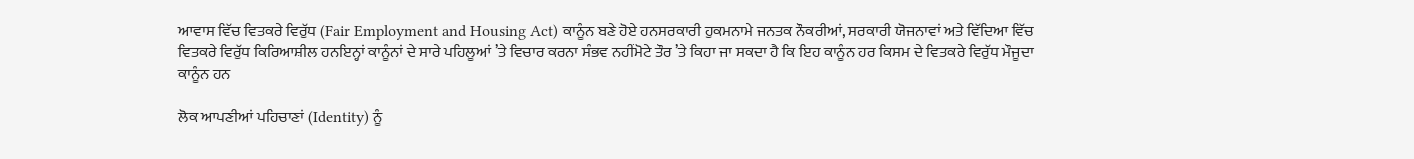ਆਵਾਸ ਵਿੱਚ ਵਿਤਕਰੇ ਵਿਰੁੱਧ (Fair Employment and Housing Act) ਕਾਨੂੰਨ ਬਣੇ ਹੋਏ ਹਨਸਰਕਾਰੀ ਹੁਕਮਨਾਮੇ ਜਨਤਕ ਨੌਕਰੀਆਂ, ਸਰਕਾਰੀ ਯੋਜਨਾਵਾਂ ਅਤੇ ਵਿੱਦਿਆ ਵਿੱਚ ਵਿਤਕਰੇ ਵਿਰੁੱਧ ਕਿਰਿਆਸ਼ੀਲ ਹਨਇਨ੍ਹਾਂ ਕਾਨੂੰਨਾਂ ਦੇ ਸਾਰੇ ਪਹਿਲੂਆਂ ’ਤੇ ਵਿਚਾਰ ਕਰਨਾ ਸੰਭਵ ਨਹੀਂਮੋਟੇ ਤੌਰ ’ਤੇ ਕਿਹਾ ਜਾ ਸਕਦਾ ਹੈ ਕਿ ਇਹ ਕਾਨੂੰਨ ਹਰ ਕਿਸਮ ਦੇ ਵਿਤਕਰੇ ਵਿਰੁੱਧ ਮੌਜੂਦਾ ਕਾਨੂੰਨ ਹਨ

ਲੋਕ ਆਪਣੀਆਂ ਪਹਿਚਾਣਾਂ (Identity) ਨੂੰ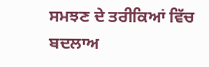ਸਮਝਣ ਦੇ ਤਰੀਕਿਆਂ ਵਿੱਚ ਬਦਲਾਅ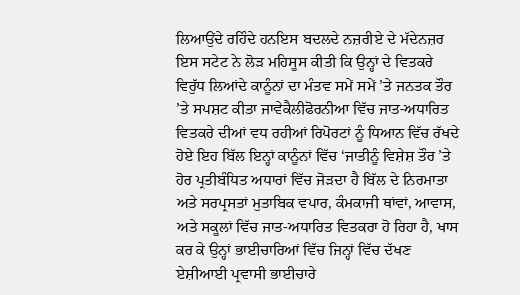ਲਿਆਉਂਦੇ ਰਹਿੰਦੇ ਹਨਇਸ ਬਦਲਦੇ ਨਜ਼ਰੀਏ ਦੇ ਮੱਦੇਨਜ਼ਰ ਇਸ ਸਟੇਟ ਨੇ ਲੋੜ ਮਹਿਸੂਸ ਕੀਤੀ ਕਿ ਉਨ੍ਹਾਂ ਦੇ ਵਿਤਕਰੇ ਵਿਰੁੱਧ ਲਿਆਂਦੇ ਕਾਨੂੰਨਾਂ ਦਾ ਮੰਤਵ ਸਮੇਂ ਸਮੇਂ ’ਤੇ ਜਨਤਕ ਤੌਰ ’ਤੇ ਸਪਸ਼ਟ ਕੀਤਾ ਜਾਵੇਕੈਲੀਫੋਰਨੀਆ ਵਿੱਚ ਜਾਤ-ਅਧਾਰਿਤ ਵਿਤਕਰੇ ਦੀਆਂ ਵਧ ਰਹੀਆਂ ਰਿਪੋਰਟਾਂ ਨੂੰ ਧਿਆਨ ਵਿੱਚ ਰੱਖਦੇ ਹੋਏ ਇਹ ਬਿੱਲ ਇਨ੍ਹਾਂ ਕਾਨੂੰਨਾਂ ਵਿੱਚ ‘ਜਾਤੀਨੂੰ ਵਿਸ਼ੇਸ਼ ਤੌਰ ’ਤੇ ਹੋਰ ਪ੍ਰਤੀਬੰਧਿਤ ਅਧਾਰਾਂ ਵਿੱਚ ਜੋੜਦਾ ਹੈ ਬਿੱਲ ਦੇ ਨਿਰਮਾਤਾ ਅਤੇ ਸਰਪ੍ਰਸਤਾਂ ਮੁਤਾਬਿਕ ਵਪਾਰ, ਕੰਮਕਾਜੀ ਥਾਂਵਾਂ, ਆਵਾਸ, ਅਤੇ ਸਕੂਲਾਂ ਵਿੱਚ ਜਾਤ-ਅਧਾਰਿਤ ਵਿਤਕਰਾ ਹੋ ਰਿਹਾ ਹੈ, ਖਾਸ ਕਰ ਕੇ ਉਨ੍ਹਾਂ ਭਾਈਚਾਰਿਆਂ ਵਿੱਚ ਜਿਨ੍ਹਾਂ ਵਿੱਚ ਦੱਖਣ ਏਸ਼ੀਆਈ ਪ੍ਰਵਾਸੀ ਭਾਈਚਾਰੇ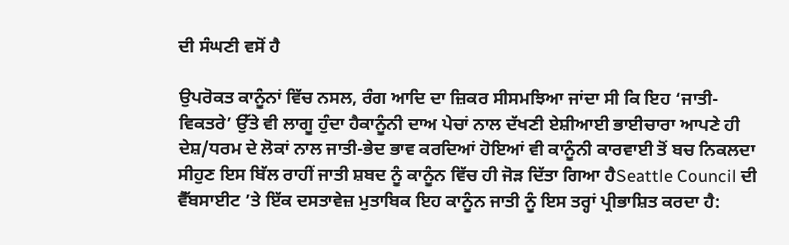ਦੀ ਸੰਘਣੀ ਵਸੋਂ ਹੈ

ਉਪਰੋਕਤ ਕਾਨੂੰਨਾਂ ਵਿੱਚ ਨਸਲ, ਰੰਗ ਆਦਿ ਦਾ ਜ਼ਿਕਰ ਸੀਸਮਝਿਆ ਜਾਂਦਾ ਸੀ ਕਿ ਇਹ ‘ਜਾਤੀ-ਵਿਕਤਰੇ’ ਉੱਤੇ ਵੀ ਲਾਗੂ ਹੁੰਦਾ ਹੈਕਾਨੂੰਨੀ ਦਾਅ ਪੇਚਾਂ ਨਾਲ ਦੱਖਣੀ ਏਸ਼ੀਆਈ ਭਾਈਚਾਰਾ ਆਪਣੇ ਹੀ ਦੇਸ਼/ਧਰਮ ਦੇ ਲੋਕਾਂ ਨਾਲ ਜਾਤੀ-ਭੇਦ ਭਾਵ ਕਰਦਿਆਂ ਹੋਇਆਂ ਵੀ ਕਾਨੂੰਨੀ ਕਾਰਵਾਈ ਤੋਂ ਬਚ ਨਿਕਲਦਾ ਸੀਹੁਣ ਇਸ ਬਿੱਲ ਰਾਹੀਂ ਜਾਤੀ ਸ਼ਬਦ ਨੂੰ ਕਾਨੂੰਨ ਵਿੱਚ ਹੀ ਜੋੜ ਦਿੱਤਾ ਗਿਆ ਹੈSeattle Council ਦੀ ਵੈੱਬਸਾਈਟ ’ਤੇ ਇੱਕ ਦਸਤਾਵੇਜ਼ ਮੁਤਾਬਿਕ ਇਹ ਕਾਨੂੰਨ ਜਾਤੀ ਨੂੰ ਇਸ ਤਰ੍ਹਾਂ ਪ੍ਰੀਭਾਸ਼ਿਤ ਕਰਦਾ ਹੈ: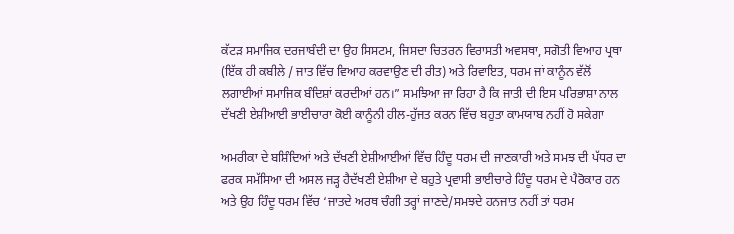ਕੱਟੜ ਸਮਾਜਿਕ ਦਰਜਾਬੰਦੀ ਦਾ ਉਹ ਸਿਸਟਮ, ਜਿਸਦਾ ਚਿਤਰਨ ਵਿਰਾਸਤੀ ਅਵਸਥਾ, ਸਗੋਤੀ ਵਿਆਹ ਪ੍ਰਥਾ (ਇੱਕ ਹੀ ਕਬੀਲੇ / ਜਾਤ ਵਿੱਚ ਵਿਆਹ ਕਰਵਾਉਣ ਦੀ ਰੀਤ) ਅਤੇ ਰਿਵਾਇਤ, ਧਰਮ ਜਾਂ ਕਾਨੂੰਨ ਵੱਲੋਂ ਲਗਾਈਆਂ ਸਮਾਜਿਕ ਬੰਦਿਸ਼ਾਂ ਕਰਦੀਆਂ ਹਨ।” ਸਮਝਿਆ ਜਾ ਰਿਹਾ ਹੈ ਕਿ ਜਾਤੀ ਦੀ ਇਸ ਪਰਿਭਾਸ਼ਾ ਨਾਲ ਦੱਖਣੀ ਏਸ਼ੀਆਈ ਭਾਈਚਾਰਾ ਕੋਈ ਕਾਨੂੰਨੀ ਹੀਲ-ਹੁੱਜਤ ਕਰਨ ਵਿੱਚ ਬਹੁਤਾ ਕਾਮਯਾਬ ਨਹੀਂ ਹੋ ਸਕੇਗਾ

ਅਮਰੀਕਾ ਦੇ ਬਸ਼ਿੰਦਿਆਂ ਅਤੇ ਦੱਖਣੀ ਏਸ਼ੀਆਈਆਂ ਵਿੱਚ ਹਿੰਦੂ ਧਰਮ ਦੀ ਜਾਣਕਾਰੀ ਅਤੇ ਸਮਝ ਦੀ ਪੱਧਰ ਦਾ ਫਰਕ ਸਮੱਸਿਆ ਦੀ ਅਸਲ ਜੜ੍ਹ ਹੈਦੱਖਣੀ ਏਸ਼ੀਆ ਦੇ ਬਹੁਤੇ ਪ੍ਰਵਾਸੀ ਭਾਈਚਾਰੇ ਹਿੰਦੂ ਧਰਮ ਦੇ ਪੈਰੋਕਾਰ ਹਨ ਅਤੇ ਉਹ ਹਿੰਦੂ ਧਰਮ ਵਿੱਚ ‘ਜਾਤਦੇ ਅਰਥ ਚੰਗੀ ਤਰ੍ਹਾਂ ਜਾਣਦੇ/ਸਮਝਦੇ ਹਨਜਾਤ ਨਹੀਂ ਤਾਂ ਧਰਮ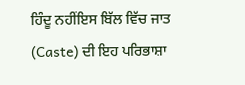ਹਿੰਦੂ ਨਹੀਂਇਸ ਬਿੱਲ ਵਿੱਚ ਜਾਤ (Caste) ਦੀ ਇਹ ਪਰਿਭਾਸ਼ਾ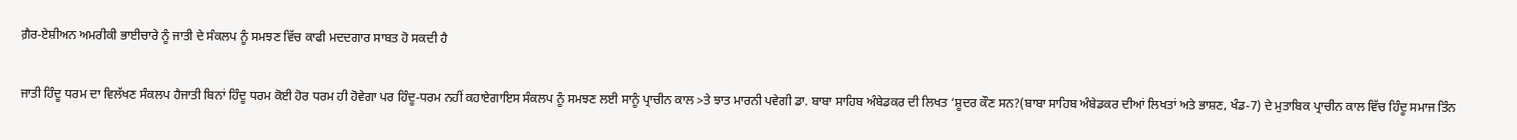ਗ਼ੈਰ-ਏਸ਼ੀਅਨ ਅਮਰੀਕੀ ਭਾਈਚਾਰੇ ਨੂੰ ਜਾਤੀ ਦੇ ਸੰਕਲਪ ਨੂੰ ਸਮਝਣ ਵਿੱਚ ਕਾਫੀ ਮਦਦਗਾਰ ਸਾਬਤ ਹੋ ਸਕਦੀ ਹੈ

ਜਾਤੀ ਹਿੰਦੂ ਧਰਮ ਦਾ ਵਿਲੱਖਣ ਸੰਕਲਪ ਹੈਜਾਤੀ ਬਿਨਾਂ ਹਿੰਦੂ ਧਰਮ ਕੋਈ ਹੋਰ ਧਰਮ ਹੀ ਹੋਵੇਗਾ ਪਰ ਹਿੰਦੂ-ਧਰਮ ਨਹੀਂ ਕਹਾਏਗਾਇਸ ਸੰਕਲਪ ਨੂੰ ਸਮਝਣ ਲਈ ਸਾਨੂੰ ਪ੍ਰਾਚੀਨ ਕਾਲ >ਤੇ ਝਾਤ ਮਾਰਨੀ ਪਵੇਗੀ ਡਾ. ਬਾਬਾ ਸਾਹਿਬ ਅੰਬੇਡਕਰ ਦੀ ਲਿਖਤ ‘ਸ਼ੂਦਰ ਕੌਣ ਸਨ?(ਬਾਬਾ ਸਾਹਿਬ ਅੰਬੇਡਕਰ ਦੀਆਂ ਲਿਖਤਾਂ ਅਤੇ ਭਾਸ਼ਣ, ਖੰਡ-7) ਦੇ ਮੁਤਾਬਿਕ ਪ੍ਰਾਚੀਨ ਕਾਲ ਵਿੱਚ ਹਿੰਦੂ ਸਮਾਜ ਤਿੰਨ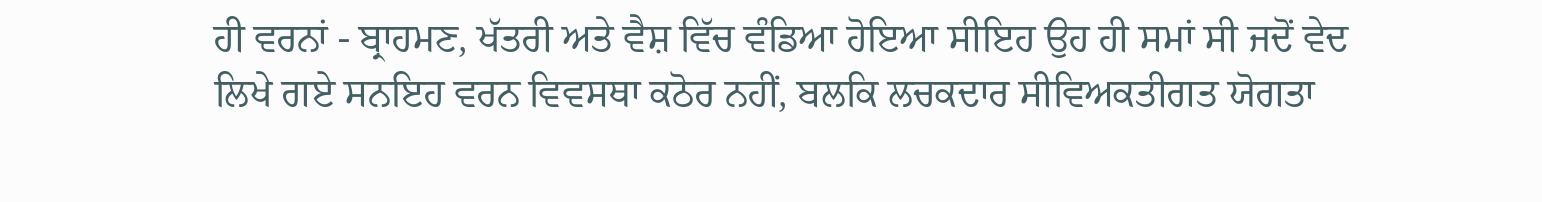ਹੀ ਵਰਨਾਂ - ਬ੍ਰਾਹਮਣ, ਖੱਤਰੀ ਅਤੇ ਵੈਸ਼ ਵਿੱਚ ਵੰਡਿਆ ਹੋਇਆ ਸੀਇਹ ਉਹ ਹੀ ਸਮਾਂ ਸੀ ਜਦੋਂ ਵੇਦ ਲਿਖੇ ਗਏ ਸਨਇਹ ਵਰਨ ਵਿਵਸਥਾ ਕਠੋਰ ਨਹੀਂ, ਬਲਕਿ ਲਚਕਦਾਰ ਸੀਵਿਅਕਤੀਗਤ ਯੋਗਤਾ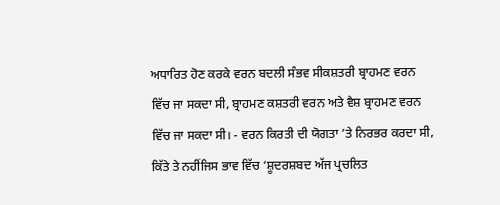ਅਧਾਰਿਤ ਹੋਣ ਕਰਕੇ ਵਰਨ ਬਦਲੀ ਸੰਭਵ ਸੀਕਸ਼ਤਰੀ ਬ੍ਰਾਹਮਣ ਵਰਨ ਵਿੱਚ ਜਾ ਸਕਦਾ ਸੀ, ਬ੍ਰਾਹਮਣ ਕਸ਼ਤਰੀ ਵਰਨ ਅਤੇ ਵੈਸ਼ ਬ੍ਰਾਹਮਣ ਵਰਨ ਵਿੱਚ ਜਾ ਸਕਦਾ ਸੀ। - ਵਰਨ ਕਿਰਤੀ ਦੀ ਯੋਗਤਾ ’ਤੇ ਨਿਰਭਰ ਕਰਦਾ ਸੀ, ਕਿੱਤੇ ਤੇ ਨਹੀਂਜਿਸ ਭਾਵ ਵਿੱਚ ‘ਸ਼ੂਦਰਸ਼ਬਦ ਅੱਜ ਪ੍ਰਚਲਿਤ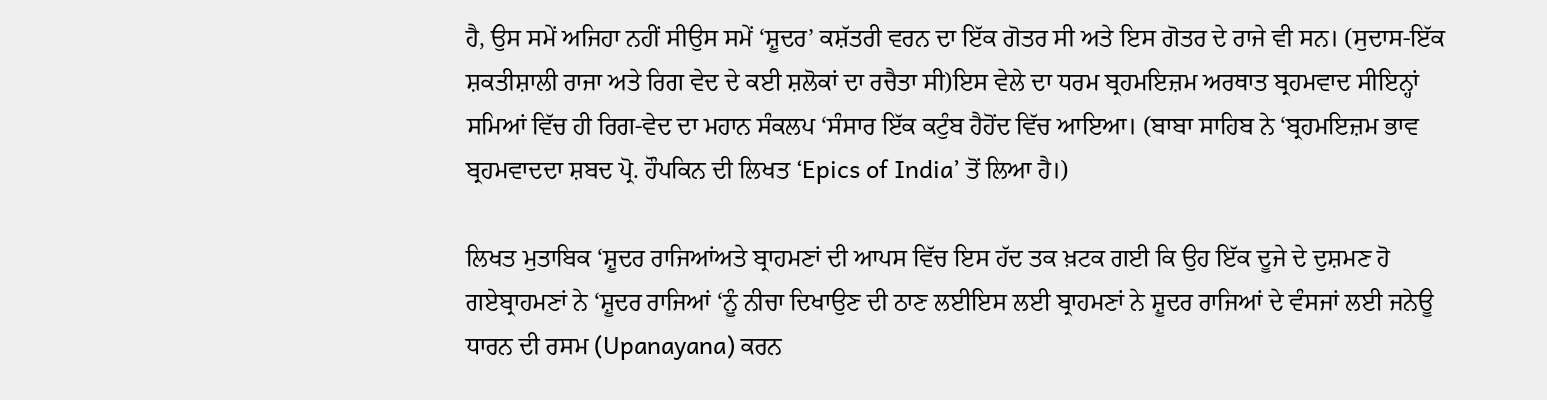ਹੈ, ਉਸ ਸਮੇਂ ਅਜਿਹਾ ਨਹੀਂ ਸੀਉਸ ਸਮੇਂ ‘ਸ਼ੂਦਰ’ ਕਸ਼ੱਤਰੀ ਵਰਨ ਦਾ ਇੱਕ ਗੋਤਰ ਸੀ ਅਤੇ ਇਸ ਗੋਤਰ ਦੇ ਰਾਜੇ ਵੀ ਸਨ। (ਸੁਦਾਸ-ਇੱਕ ਸ਼ਕਤੀਸ਼ਾਲੀ ਰਾਜਾ ਅਤੇ ਰਿਗ ਵੇਦ ਦੇ ਕਈ ਸ਼ਲੋਕਾਂ ਦਾ ਰਚੈਤਾ ਸੀ)ਇਸ ਵੇਲੇ ਦਾ ਧਰਮ ਬ੍ਰਹਮਇਜ਼ਮ ਅਰਥਾਤ ਬ੍ਰਹਮਵਾਦ ਸੀਇਨ੍ਹਾਂ ਸਮਿਆਂ ਵਿੱਚ ਹੀ ਰਿਗ-ਵੇਦ ਦਾ ਮਹਾਨ ਸੰਕਲਪ ‘ਸੰਸਾਰ ਇੱਕ ਕਟੁੰਬ ਹੈਹੋਂਦ ਵਿੱਚ ਆਇਆ। (ਬਾਬਾ ਸਾਹਿਬ ਨੇ ‘ਬ੍ਰਹਮਇਜ਼ਮ ਭਾਵ ਬ੍ਰਹਮਵਾਦਦਾ ਸ਼ਬਦ ਪ੍ਰੋ. ਹੌਪਕਿਨ ਦੀ ਲਿਖਤ ‘Epics of India’ ਤੋਂ ਲਿਆ ਹੈ।)

ਲਿਖਤ ਮੁਤਾਬਿਕ ‘ਸ਼ੂਦਰ ਰਾਜਿਆਂਅਤੇ ਬ੍ਰਾਹਮਣਾਂ ਦੀ ਆਪਸ ਵਿੱਚ ਇਸ ਹੱਦ ਤਕ ਖ਼ਟਕ ਗਈ ਕਿ ਉਹ ਇੱਕ ਦੂਜੇ ਦੇ ਦੁਸ਼ਮਣ ਹੋ ਗਏਬ੍ਰਾਹਮਣਾਂ ਨੇ ‘ਸ਼ੂਦਰ ਰਾਜਿਆਂ ‘ਨੂੰ ਨੀਚਾ ਦਿਖਾਉਣ ਦੀ ਠਾਣ ਲਈਇਸ ਲਈ ਬ੍ਰਾਹਮਣਾਂ ਨੇ ਸ਼ੂਦਰ ਰਾਜਿਆਂ ਦੇ ਵੰਸਜਾਂ ਲਈ ਜਨੇਊ ਧਾਰਨ ਦੀ ਰਸਮ (Upanayana) ਕਰਨ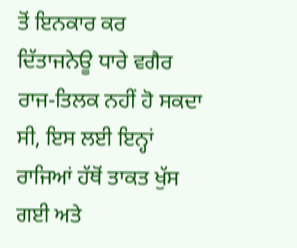ਤੋਂ ਇਨਕਾਰ ਕਰ ਦਿੱਤਾਜਨੇਊ ਧਾਰੇ ਵਗੈਰ ਰਾਜ-ਤਿਲਕ ਨਹੀਂ ਹੋ ਸਕਦਾ ਸੀ, ਇਸ ਲਈ ਇਨ੍ਹਾਂ ਰਾਜਿਆਂ ਹੱਥੋਂ ਤਾਕਤ ਖੁੱਸ ਗਈ ਅਤੇ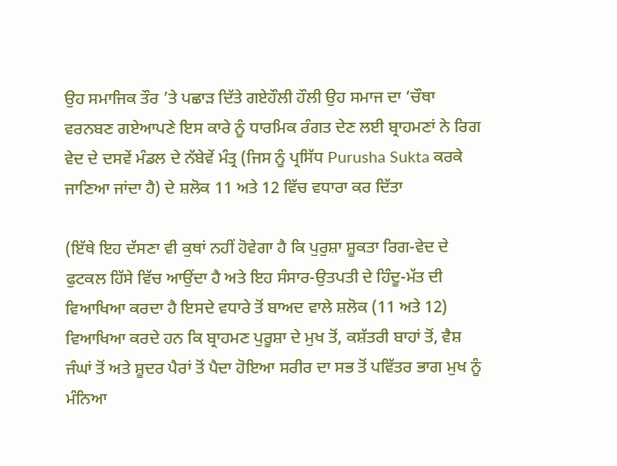ਉਹ ਸਮਾਜਿਕ ਤੌਰ ’ਤੇ ਪਛਾੜ ਦਿੱਤੇ ਗਏਹੌਲੀ ਹੌਲੀ ਉਹ ਸਮਾਜ ਦਾ ‘ਚੌਥਾ ਵਰਨਬਣ ਗਏਆਪਣੇ ਇਸ ਕਾਰੇ ਨੂੰ ਧਾਰਮਿਕ ਰੰਗਤ ਦੇਣ ਲਈ ਬ੍ਰਾਹਮਣਾਂ ਨੇ ਰਿਗ ਵੇਦ ਦੇ ਦਸਵੇਂ ਮੰਡਲ ਦੇ ਨੱਬੇਵੇਂ ਮੰਤ੍ਰ (ਜਿਸ ਨੂੰ ਪ੍ਰਸਿੱਧ Purusha Sukta ਕਰਕੇ ਜਾਣਿਆ ਜਾਂਦਾ ਹੈ) ਦੇ ਸ਼ਲੋਕ 11 ਅਤੇ 12 ਵਿੱਚ ਵਧਾਰਾ ਕਰ ਦਿੱਤਾ

(ਇੱਥੇ ਇਹ ਦੱਸਣਾ ਵੀ ਕੁਥਾਂ ਨਹੀਂ ਹੋਵੇਗਾ ਹੈ ਕਿ ਪੁਰੁਸ਼ਾ ਸ਼ੂਕਤਾ ਰਿਗ-ਵੇਦ ਦੇ ਫੁਟਕਲ ਹਿੱਸੇ ਵਿੱਚ ਆਉਂਦਾ ਹੈ ਅਤੇ ਇਹ ਸੰਸਾਰ-ਉਤਪਤੀ ਦੇ ਹਿੰਦੂ-ਮੱਤ ਦੀ ਵਿਆਖਿਆ ਕਰਦਾ ਹੈ ਇਸਦੇ ਵਧਾਰੇ ਤੋਂ ਬਾਅਦ ਵਾਲੇ ਸ਼ਲੋਕ (11 ਅਤੇ 12) ਵਿਆਖਿਆ ਕਰਦੇ ਹਨ ਕਿ ਬ੍ਰਾਹਮਣ ਪੁਰੂਸ਼ਾ ਦੇ ਮੁਖ ਤੋਂ, ਕਸ਼ੱਤਰੀ ਬਾਹਾਂ ਤੋਂ, ਵੈਸ਼ ਜੰਘਾਂ ਤੋਂ ਅਤੇ ਸ਼ੂਦਰ ਪੈਰਾਂ ਤੋਂ ਪੈਦਾ ਹੋਇਆ ਸਰੀਰ ਦਾ ਸਭ ਤੋਂ ਪਵਿੱਤਰ ਭਾਗ ਮੁਖ ਨੂੰ ਮੰਨਿਆ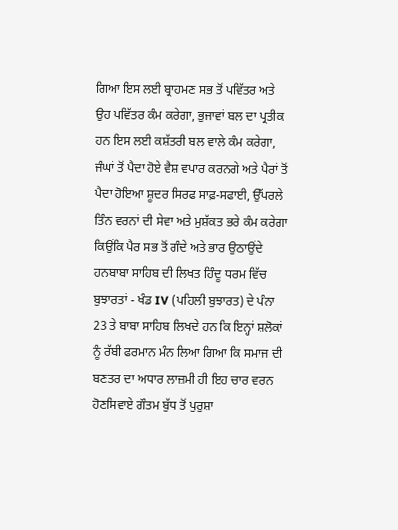ਗਿਆ ਇਸ ਲਈ ਬ੍ਰਾਹਮਣ ਸਭ ਤੋਂ ਪਵਿੱਤਰ ਅਤੇ ਉਹ ਪਵਿੱਤਰ ਕੰਮ ਕਰੇਗਾ, ਭੁਜਾਵਾਂ ਬਲ ਦਾ ਪ੍ਰਤੀਕ ਹਨ ਇਸ ਲਈ ਕਸ਼ੱਤਰੀ ਬਲ ਵਾਲੇ ਕੰਮ ਕਰੇਗਾ, ਜੰਘਾਂ ਤੋਂ ਪੈਦਾ ਹੋਏ ਵੈਸ਼ ਵਪਾਰ ਕਰਨਗੇ ਅਤੇ ਪੈਰਾਂ ਤੋਂ ਪੈਦਾ ਹੋਇਆ ਸ਼ੂਦਰ ਸਿਰਫ ਸਾਫ਼-ਸਫਾਈ, ਉੱਪਰਲੇ ਤਿੰਨ ਵਰਨਾਂ ਦੀ ਸੇਵਾ ਅਤੇ ਮੁਸ਼ੱਕਤ ਭਰੇ ਕੰਮ ਕਰੇਗਾ ਕਿਉਂਕਿ ਪੈਰ ਸਭ ਤੋਂ ਗੰਦੇ ਅਤੇ ਭਾਰ ਉਠਾਉਂਦੇ ਹਨਬਾਬਾ ਸਾਹਿਬ ਦੀ ਲਿਖਤ ਹਿੰਦੂ ਧਰਮ ਵਿੱਚ ਬੁਝਾਰਤਾਂ - ਖੰਡ IV (ਪਹਿਲੀ ਬੁਝਾਰਤ) ਦੇ ਪੰਨਾ 23 ਤੇ ਬਾਬਾ ਸਾਹਿਬ ਲਿਖਦੇ ਹਨ ਕਿ ਇਨ੍ਹਾਂ ਸ਼ਲੋਕਾਂ ਨੂੰ ਰੱਬੀ ਫਰਮਾਨ ਮੰਨ ਲਿਆ ਗਿਆ ਕਿ ਸਮਾਜ ਦੀ ਬਣਤਰ ਦਾ ਅਧਾਰ ਲਾਜ਼ਮੀ ਹੀ ਇਹ ਚਾਰ ਵਰਨ ਹੋਣਸਿਵਾਏ ਗੌਤਮ ਬੁੱਧ ਤੋਂ ਪੁਰੁਸ਼ਾ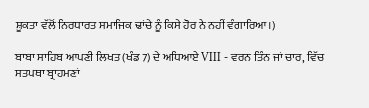ਸ਼ੂਕਤਾ ਵੱਲੋਂ ਨਿਰਧਾਰਤ ਸਮਾਜਿਕ ਢਾਂਚੇ ਨੂੰ ਕਿਸੇ ਹੋਰ ਨੇ ਨਹੀਂ ਵੰਗਾਰਿਆ।)

ਬਾਬਾ ਸਾਹਿਬ ਆਪਣੀ ਲਿਖਤ (ਖੰਡ 7) ਦੇ ਅਧਿਆਏ VIII - ਵਰਨ ਤਿੰਨ ਜਾਂ ਚਾਰ, ਵਿੱਚ ਸਤਪਥਾ ਬ੍ਰਾਹਮਣਾਂ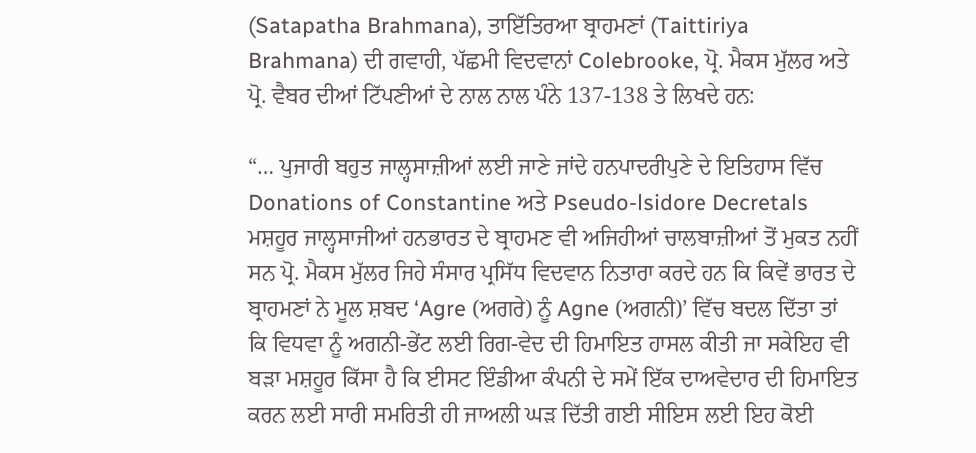(Satapatha Brahmana), ਤਾਇੱਤਿਰਆ ਬ੍ਰਾਹਮਣਾਂ (Taittiriya Brahmana) ਦੀ ਗਵਾਹੀ, ਪੱਛਮੀ ਵਿਦਵਾਨਾਂ Colebrooke, ਪ੍ਰੋ. ਮੈਕਸ ਮੁੱਲਰ ਅਤੇ ਪ੍ਰੋ. ਵੈਬਰ ਦੀਆਂ ਟਿੱਪਣੀਆਂ ਦੇ ਨਾਲ ਨਾਲ ਪੰਨੇ 137-138 ਤੇ ਲਿਖਦੇ ਹਨ:

“… ਪੁਜਾਰੀ ਬਹੁਤ ਜਾਲ੍ਹਸਾਜ਼ੀਆਂ ਲਈ ਜਾਣੇ ਜਾਂਦੇ ਹਨਪਾਦਰੀਪੁਣੇ ਦੇ ਇਤਿਹਾਸ ਵਿੱਚ Donations of Constantine ਅਤੇ Pseudo-lsidore Decretals ਮਸ਼ਹੂਰ ਜਾਲ੍ਹਸਾਜੀਆਂ ਹਨਭਾਰਤ ਦੇ ਬ੍ਰਾਹਮਣ ਵੀ ਅਜਿਹੀਆਂ ਚਾਲਬਾਜ਼ੀਆਂ ਤੋਂ ਮੁਕਤ ਨਹੀਂ ਸਨ ਪ੍ਰੋ. ਮੈਕਸ ਮੁੱਲਰ ਜਿਹੇ ਸੰਸਾਰ ਪ੍ਰਸਿੱਧ ਵਿਦਵਾਨ ਨਿਤਾਰਾ ਕਰਦੇ ਹਨ ਕਿ ਕਿਵੇਂ ਭਾਰਤ ਦੇ ਬ੍ਰਾਹਮਣਾਂ ਨੇ ਮੂਲ ਸ਼ਬਦ ‘Agre (ਅਗਰੇ) ਨੂੰ Agne (ਅਗਨੀ)’ ਵਿੱਚ ਬਦਲ ਦਿੱਤਾ ਤਾਂ ਕਿ ਵਿਧਵਾ ਨੂੰ ਅਗਨੀ-ਭੇਂਟ ਲਈ ਰਿਗ-ਵੇਦ ਦੀ ਹਿਮਾਇਤ ਹਾਸਲ ਕੀਤੀ ਜਾ ਸਕੇਇਹ ਵੀ ਬੜਾ ਮਸ਼ਹੂਰ ਕਿੱਸਾ ਹੈ ਕਿ ਈਸਟ ਇੰਡੀਆ ਕੰਪਨੀ ਦੇ ਸਮੇਂ ਇੱਕ ਦਾਅਵੇਦਾਰ ਦੀ ਹਿਮਾਇਤ ਕਰਨ ਲਈ ਸਾਰੀ ਸਮਰਿਤੀ ਹੀ ਜਾਅਲੀ ਘੜ ਦਿੱਤੀ ਗਈ ਸੀਇਸ ਲਈ ਇਹ ਕੋਈ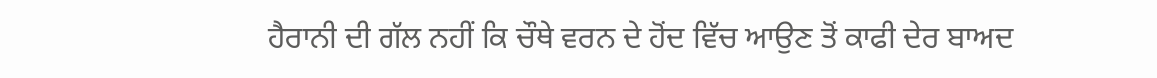ਹੈਰਾਨੀ ਦੀ ਗੱਲ ਨਹੀਂ ਕਿ ਚੌਥੇ ਵਰਨ ਦੇ ਹੋਂਦ ਵਿੱਚ ਆਉਣ ਤੋਂ ਕਾਫੀ ਦੇਰ ਬਾਅਦ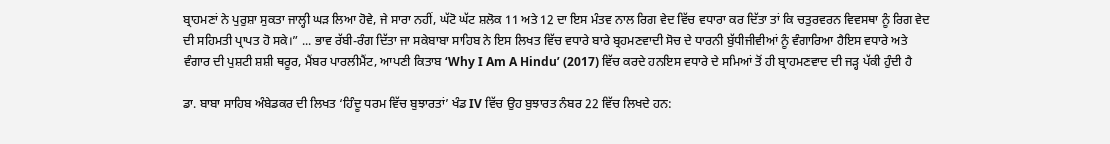ਬ੍ਰਾਹਮਣਾਂ ਨੇ ਪੁਰੁਸ਼ਾ ਸੁਕਤਾ ਜਾਲ੍ਹੀ ਘੜ ਲਿਆ ਹੋਵੇ, ਜੇ ਸਾਰਾ ਨਹੀਂ, ਘੱਟੋ ਘੱਟ ਸ਼ਲੋਕ 11 ਅਤੇ 12 ਦਾ ਇਸ ਮੰਤਵ ਨਾਲ ਰਿਗ ਵੇਦ ਵਿੱਚ ਵਧਾਰਾ ਕਰ ਦਿੱਤਾ ਤਾਂ ਕਿ ਚਤੁਰਵਰਨ ਵਿਵਸਥਾ ਨੂੰ ਰਿਗ ਵੇਦ ਦੀ ਸਹਿਮਤੀ ਪ੍ਰਾਪਤ ਹੋ ਸਕੇ।” ... ਭਾਵ ਰੱਬੀ-ਰੰਗ ਦਿੱਤਾ ਜਾ ਸਕੇਬਾਬਾ ਸਾਹਿਬ ਨੇ ਇਸ ਲਿਖਤ ਵਿੱਚ ਵਧਾਰੇ ਬਾਰੇ ਬ੍ਰਹਮਣਵਾਦੀ ਸੋਚ ਦੇ ਧਾਰਨੀ ਬੁੱਧੀਜੀਵੀਆਂ ਨੂੰ ਵੰਗਾਰਿਆ ਹੈਇਸ ਵਧਾਰੇ ਅਤੇ ਵੰਗਾਰ ਦੀ ਪੁਸ਼ਟੀ ਸ਼ਸ਼ੀ ਥਰੂਰ, ਮੈਂਬਰ ਪਾਰਲੀਮੈਂਟ, ਆਪਣੀ ਕਿਤਾਬ ‘Why I Am A Hindu’ (2017) ਵਿੱਚ ਕਰਦੇ ਹਨਇਸ ਵਧਾਰੇ ਦੇ ਸਮਿਆਂ ਤੋਂ ਹੀ ਬ੍ਰਾਹਮਣਵਾਦ ਦੀ ਜੜ੍ਹ ਪੱਕੀ ਹੁੰਦੀ ਹੈ

ਡਾ. ਬਾਬਾ ਸਾਹਿਬ ਅੰਬੇਡਕਰ ਦੀ ਲਿਖਤ ‘ਹਿੰਦੂ ਧਰਮ ਵਿੱਚ ਬੁਝਾਰਤਾਂ’ ਖੰਡ IV ਵਿੱਚ ਉਹ ਬੁਝਾਰਤ ਨੰਬਰ 22 ਵਿੱਚ ਲਿਖਦੇ ਹਨ: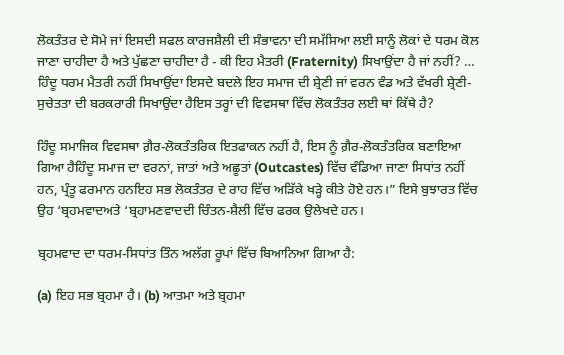ਲੋਕਤੰਤਰ ਦੇ ਸੋਮੇ ਜਾਂ ਇਸਦੀ ਸਫਲ ਕਾਰਜਸ਼ੈਲੀ ਦੀ ਸੰਭਾਵਨਾ ਦੀ ਸਮੱਸਿਆ ਲਈ ਸਾਨੂੰ ਲੋਕਾਂ ਦੇ ਧਰਮ ਕੋਲ ਜਾਣਾ ਚਾਹੀਦਾ ਹੈ ਅਤੇ ਪੁੱਛਣਾ ਚਾਹੀਦਾ ਹੈ - ਕੀ ਇਹ ਮੈਤਰੀ (Fraternity) ਸਿਖਾਉਂਦਾ ਹੈ ਜਾਂ ਨਹੀਂ? … ਹਿੰਦੂ ਧਰਮ ਮੈਤਰੀ ਨਹੀਂ ਸਿਖਾਉਂਦਾ ਇਸਦੇ ਬਦਲੇ ਇਹ ਸਮਾਜ ਦੀ ਸ਼੍ਰੇਣੀ ਜਾਂ ਵਰਨ ਵੰਡ ਅਤੇ ਵੱਖਰੀ ਸ਼੍ਰੇਣੀ-ਸੁਚੇਤਤਾ ਦੀ ਬਰਕਰਾਰੀ ਸਿਖਾਉਂਦਾ ਹੈਇਸ ਤਰ੍ਹਾਂ ਦੀ ਵਿਵਸਥਾ ਵਿੱਚ ਲੋਕਤੰਤਰ ਲਈ ਥਾਂ ਕਿੱਥੇ ਹੈ?

ਹਿੰਦੂ ਸਮਾਜਿਕ ਵਿਵਸਥਾ ਗ਼ੈਰ-ਲੋਕਤੰਤਰਿਕ ਇਤਫਾਕਨ ਨਹੀਂ ਹੈ, ਇਸ ਨੂੰ ਗ਼ੈਰ-ਲੋਕਤੰਤਰਿਕ ਬਣਾਇਆ ਗਿਆ ਹੈਹਿੰਦੂ ਸਮਾਜ ਦਾ ਵਰਨਾਂ, ਜਾਤਾਂ ਅਤੇ ਅਛੂਤਾਂ (Outcastes) ਵਿੱਚ ਵੰਡਿਆ ਜਾਣਾ ਸਿਧਾਂਤ ਨਹੀਂ ਹਨ, ਪ੍ਰੰਤੂ ਫਰਮਾਨ ਹਨਇਹ ਸਭ ਲੋਕਤੰਤਰ ਦੇ ਰਾਹ ਵਿੱਚ ਅੜਿੱਕੇ ਖੜ੍ਹੇ ਕੀਤੇ ਹੋਏ ਹਨ।” ਇਸੇ ਬੁਝਾਰਤ ਵਿੱਚ ਉਹ ‘ਬ੍ਰਹਮਵਾਦਅਤੇ ‘ਬ੍ਰਹਾਮਣਵਾਦਦੀ ਚਿੰਤਨ-ਸ਼ੈਲੀ ਵਿੱਚ ਫਰਕ ਉਲੇਖਦੇ ਹਨ।

ਬ੍ਰਹਮਵਾਦ ਦਾ ਧਰਮ-ਸਿਧਾਂਤ ਤਿੰਨ ਅਲੱਗ ਰੂਪਾਂ ਵਿੱਚ ਬਿਆਨਿਆ ਗਿਆ ਹੈ:

(a) ਇਹ ਸਭ ਬ੍ਰਹਮਾ ਹੈ। (b) ਆਤਮਾ ਅਤੇ ਬ੍ਰਹਮਾ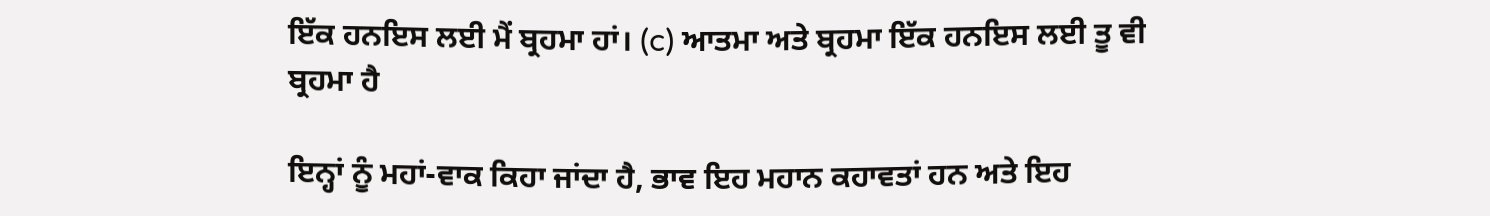ਇੱਕ ਹਨਇਸ ਲਈ ਮੈਂ ਬ੍ਰਹਮਾ ਹਾਂ। (c) ਆਤਮਾ ਅਤੇ ਬ੍ਰਹਮਾ ਇੱਕ ਹਨਇਸ ਲਈ ਤੂ ਵੀ ਬ੍ਰਹਮਾ ਹੈ

ਇਨ੍ਹਾਂ ਨੂੰ ਮਹਾਂ-ਵਾਕ ਕਿਹਾ ਜਾਂਦਾ ਹੈ, ਭਾਵ ਇਹ ਮਹਾਨ ਕਹਾਵਤਾਂ ਹਨ ਅਤੇ ਇਹ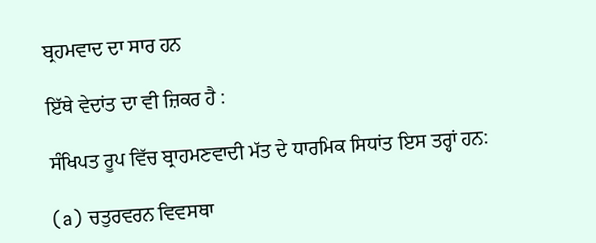ਬ੍ਰਹਮਵਾਦ ਦਾ ਸਾਰ ਹਨ

ਇੱਥੇ ਵੇਦਾਂਤ ਦਾ ਵੀ ਜ਼ਿਕਰ ਹੈ :

ਸੰਖਿਪਤ ਰੂਪ ਵਿੱਚ ਬ੍ਰਾਹਮਣਵਾਦੀ ਮੱਤ ਦੇ ਧਾਰਮਿਕ ਸਿਧਾਂਤ ਇਸ ਤਰ੍ਹਾਂ ਹਨ:

(a) ਚਤੁਰਵਰਨ ਵਿਵਸਥਾ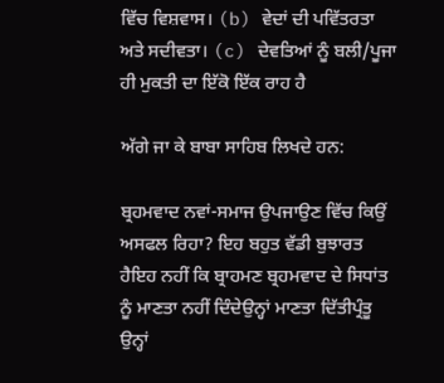ਵਿੱਚ ਵਿਸ਼ਵਾਸ। (b) ਵੇਦਾਂ ਦੀ ਪਵਿੱਤਰਤਾ ਅਤੇ ਸਦੀਵਤਾ। (c) ਦੇਵਤਿਆਂ ਨੂੰ ਬਲੀ/ਪੂਜਾ ਹੀ ਮੁਕਤੀ ਦਾ ਇੱਕੋ ਇੱਕ ਰਾਹ ਹੈ

ਅੱਗੇ ਜਾ ਕੇ ਬਾਬਾ ਸਾਹਿਬ ਲਿਖਦੇ ਹਨ:

ਬ੍ਰਹਮਵਾਦ ਨਵਾਂ-ਸਮਾਜ ਉਪਜਾਉਣ ਵਿੱਚ ਕਿਉਂ ਅਸਫਲ ਰਿਹਾ? ਇਹ ਬਹੁਤ ਵੱਡੀ ਬੁਝਾਰਤ ਹੈਇਹ ਨਹੀਂ ਕਿ ਬ੍ਰਾਹਮਣ ਬ੍ਰਹਮਵਾਦ ਦੇ ਸਿਧਾਂਤ ਨੂੰ ਮਾਣਤਾ ਨਹੀਂ ਦਿੰਦੇਉਨ੍ਹਾਂ ਮਾਣਤਾ ਦਿੱਤੀਪ੍ਰੰਤੂ ਉਨ੍ਹਾਂ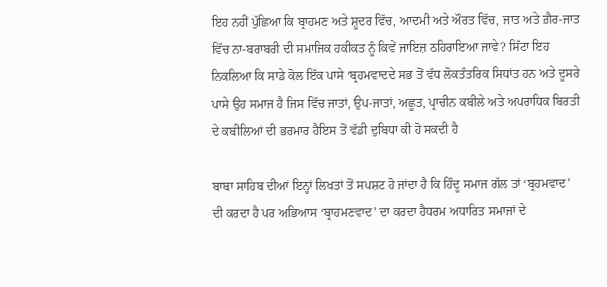ਇਹ ਨਹੀਂ ਪੁੱਛਿਆ ਕਿ ਬ੍ਰਾਹਮਣ ਅਤੇ ਸ਼ੂਦਰ ਵਿੱਚ, ਆਦਮੀ ਅਤੇ ਔਰਤ ਵਿੱਚ, ਜਾਤ ਅਤੇ ਗ਼ੈਰ-ਜਾਤ ਵਿੱਚ ਨਾ-ਬਰਾਬਰੀ ਦੀ ਸਮਾਜਿਕ ਹਕੀਕਤ ਨੂੰ ਕਿਵੇਂ ਜਾਇਜ਼ ਠਹਿਰਾਇਆ ਜਾਵੇ? ਸਿੱਟਾ ਇਹ ਨਿਕਲਿਆ ਕਿ ਸਾਡੇ ਕੋਲ ਇੱਕ ਪਾਸੇ ‘ਬ੍ਰਹਮਵਾਦਦੇ ਸਭ ਤੋਂ ਵੱਧ ਲੋਕਤੰਤਰਿਕ ਸਿਧਾਂਤ ਹਨ ਅਤੇ ਦੂਸਰੇ ਪਾਸੇ ਉਹ ਸਮਾਜ ਹੈ ਜਿਸ ਵਿੱਚ ਜਾਤਾਂ, ਉਪ-ਜਾਤਾਂ, ਅਛੂਤ, ਪ੍ਰਾਚੀਨ ਕਬੀਲੇ ਅਤੇ ਅਪਰਾਧਿਕ ਬਿਰਤੀ ਦੇ ਕਬੀਲਿਆਂ ਦੀ ਭਰਮਾਰ ਹੈਇਸ ਤੋਂ ਵੱਡੀ ਦੁਬਿਧਾ ਕੀ ਹੋ ਸਕਦੀ ਹੈ

ਬਾਬਾ ਸਾਹਿਬ ਦੀਆਂ ਇਨ੍ਹਾਂ ਲਿਖਤਾਂ ਤੋਂ ਸਪਸ਼ਟ ਹੋ ਜਾਂਦਾ ਹੈ ਕਿ ਹਿੰਦੂ ਸਮਾਜ ਗੱਲ ਤਾਂ ‘ਬ੍ਰਹਮਵਾਦ’ ਦੀ ਕਰਦਾ ਹੈ ਪਰ ਅਭਿਆਸ ‘ਬ੍ਰਾਹਮਣਵਾਦ’ ਦਾ ਕਰਦਾ ਹੈਧਰਮ ਅਧਾਰਿਤ ਸਮਾਜਾਂ ਦੇ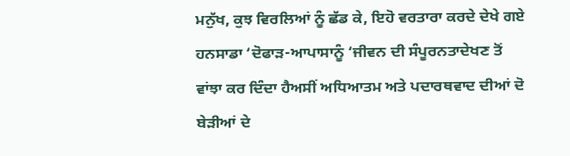ਮਨੁੱਖ, ਕੁਝ ਵਿਰਲਿਆਂ ਨੂੰ ਛੱਡ ਕੇ, ਇਹੋ ਵਰਤਾਰਾ ਕਰਦੇ ਦੇਖੇ ਗਏ ਹਨਸਾਡਾ ‘ਦੋਫਾੜ-ਆਪਾਸਾਨੂੰ ‘ਜੀਵਨ ਦੀ ਸੰਪੂਰਨਤਾਦੇਖਣ ਤੋਂ ਵਾਂਝਾ ਕਰ ਦਿੰਦਾ ਹੈਅਸੀਂ ਅਧਿਆਤਮ ਅਤੇ ਪਦਾਰਥਵਾਦ ਦੀਆਂ ਦੋ ਬੇੜੀਆਂ ਦੇ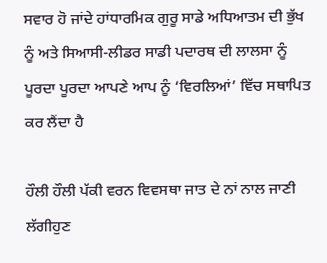ਸਵਾਰ ਹੋ ਜਾਂਦੇ ਹਾਂਧਾਰਮਿਕ ਗੁਰੂ ਸਾਡੇ ਅਧਿਆਤਮ ਦੀ ਭੁੱਖ ਨੂੰ ਅਤੇ ਸਿਆਸੀ-ਲੀਡਰ ਸਾਡੀ ਪਦਾਰਥ ਦੀ ਲਾਲਸਾ ਨੂੰ ਪੂਰਦਾ ਪੂਰਦਾ ਆਪਣੇ ਆਪ ਨੂੰ ‘ਵਿਰਲਿਆਂ’ ਵਿੱਚ ਸਥਾਪਿਤ ਕਰ ਲੈਂਦਾ ਹੈ

ਹੌਲੀ ਹੌਲੀ ਪੱਕੀ ਵਰਨ ਵਿਵਸਥਾ ਜਾਤ ਦੇ ਨਾਂ ਨਾਲ ਜਾਣੀ ਲੱਗੀਹੁਣ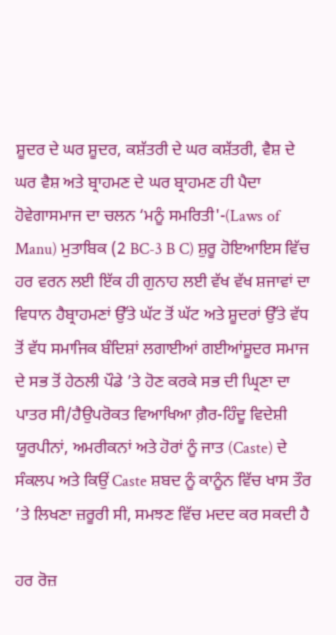ਸ਼ੂਦਰ ਦੇ ਘਰ ਸ਼ੂਦਰ, ਕਸ਼ੱਤਰੀ ਦੇ ਘਰ ਕਸ਼ੱਤਰੀ, ਵੈਸ਼ ਦੇ ਘਰ ਵੈਸ਼ ਅਤੇ ਬ੍ਰਾਹਮਣ ਦੇ ਘਰ ਬ੍ਰਾਹਮਣ ਹੀ ਪੈਦਾ ਹੋਵੇਗਾਸਮਾਜ ਦਾ ਚਲਨ ‘ਮਨੂੰ ਸਮਰਿਤੀ'-(Laws of Manu) ਮੁਤਾਬਿਕ (2 BC-3 B C) ਸ਼ੁਰੂ ਹੋਇਆਇਸ ਵਿੱਚ ਹਰ ਵਰਨ ਲਈ ਇੱਕ ਹੀ ਗੁਨਾਹ ਲਈ ਵੱਖ ਵੱਖ ਸ਼ਜਾਵਾਂ ਦਾ ਵਿਧਾਨ ਹੈਬ੍ਰਾਹਮਣਾਂ ਉੱਤੇ ਘੱਟ ਤੋਂ ਘੱਟ ਅਤੇ ਸ਼ੂਦਰਾਂ ਉੱਤੇ ਵੱਧ ਤੋਂ ਵੱਧ ਸਮਾਜਿਕ ਬੰਦਿਸ਼ਾਂ ਲਗਾਈਆਂ ਗਈਆਂਸ਼ੂਦਰ ਸਮਾਜ ਦੇ ਸਭ ਤੋਂ ਹੇਠਲੀ ਪੌਡੇ ’ਤੇ ਹੋਣ ਕਰਕੇ ਸਭ ਦੀ ਘ੍ਰਿਣਾ ਦਾ ਪਾਤਰ ਸੀ/ਹੈਉਪਰੋਕਤ ਵਿਆਖਿਆ ਗ਼ੈਰ-ਹਿੰਦੂ ਵਿਦੇਸ਼ੀ ਯੂਰਪੀਨਾਂ, ਅਮਰੀਕਨਾਂ ਅਤੇ ਹੋਰਾਂ ਨੂੰ ਜਾਤ (Caste) ਦੇ ਸੰਕਲਪ ਅਤੇ ਕਿਉਂ Caste ਸ਼ਬਦ ਨੂੰ ਕਾਨੂੰਨ ਵਿੱਚ ਖਾਸ ਤੌਰ ’ਤੇ ਲਿਖਣਾ ਜ਼ਰੂਰੀ ਸੀ, ਸਮਝਣ ਵਿੱਚ ਮਦਦ ਕਰ ਸਕਦੀ ਹੈ

ਹਰ ਰੋਜ਼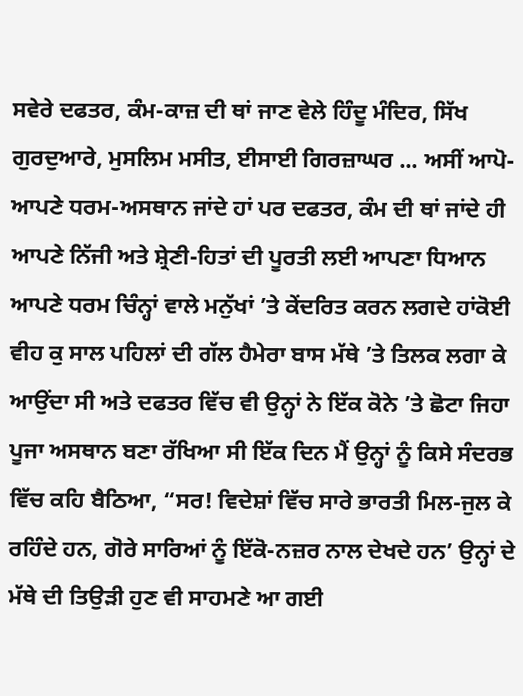ਸਵੇਰੇ ਦਫਤਰ, ਕੰਮ-ਕਾਜ਼ ਦੀ ਥਾਂ ਜਾਣ ਵੇਲੇ ਹਿੰਦੂ ਮੰਦਿਰ, ਸਿੱਖ ਗੁਰਦੁਆਰੇ, ਮੁਸਲਿਮ ਮਸੀਤ, ਈਸਾਈ ਗਿਰਜ਼ਾਘਰ ... ਅਸੀਂ ਆਪੋ-ਆਪਣੇ ਧਰਮ-ਅਸਥਾਨ ਜਾਂਦੇ ਹਾਂ ਪਰ ਦਫਤਰ, ਕੰਮ ਦੀ ਥਾਂ ਜਾਂਦੇ ਹੀ ਆਪਣੇ ਨਿੱਜੀ ਅਤੇ ਸ਼੍ਰੇਣੀ-ਹਿਤਾਂ ਦੀ ਪੂਰਤੀ ਲਈ ਆਪਣਾ ਧਿਆਨ ਆਪਣੇ ਧਰਮ ਚਿੰਨ੍ਹਾਂ ਵਾਲੇ ਮਨੁੱਖਾਂ ’ਤੇ ਕੇਂਦਰਿਤ ਕਰਨ ਲਗਦੇ ਹਾਂਕੋਈ ਵੀਹ ਕੁ ਸਾਲ ਪਹਿਲਾਂ ਦੀ ਗੱਲ ਹੈਮੇਰਾ ਬਾਸ ਮੱਥੇ ’ਤੇ ਤਿਲਕ ਲਗਾ ਕੇ ਆਉਂਦਾ ਸੀ ਅਤੇ ਦਫਤਰ ਵਿੱਚ ਵੀ ਉਨ੍ਹਾਂ ਨੇ ਇੱਕ ਕੋਨੇ ’ਤੇ ਛੋਟਾ ਜਿਹਾ ਪੂਜਾ ਅਸਥਾਨ ਬਣਾ ਰੱਖਿਆ ਸੀ ਇੱਕ ਦਿਨ ਮੈਂ ਉਨ੍ਹਾਂ ਨੂੰ ਕਿਸੇ ਸੰਦਰਭ ਵਿੱਚ ਕਹਿ ਬੈਠਿਆ, “ਸਰ! ਵਿਦੇਸ਼ਾਂ ਵਿੱਚ ਸਾਰੇ ਭਾਰਤੀ ਮਿਲ-ਜੁਲ ਕੇ ਰਹਿੰਦੇ ਹਨ, ਗੋਰੇ ਸਾਰਿਆਂ ਨੂੰ ਇੱਕੋ-ਨਜ਼ਰ ਨਾਲ ਦੇਖਦੇ ਹਨ’ ਉਨ੍ਹਾਂ ਦੇ ਮੱਥੇ ਦੀ ਤਿਉੜੀ ਹੁਣ ਵੀ ਸਾਹਮਣੇ ਆ ਗਈ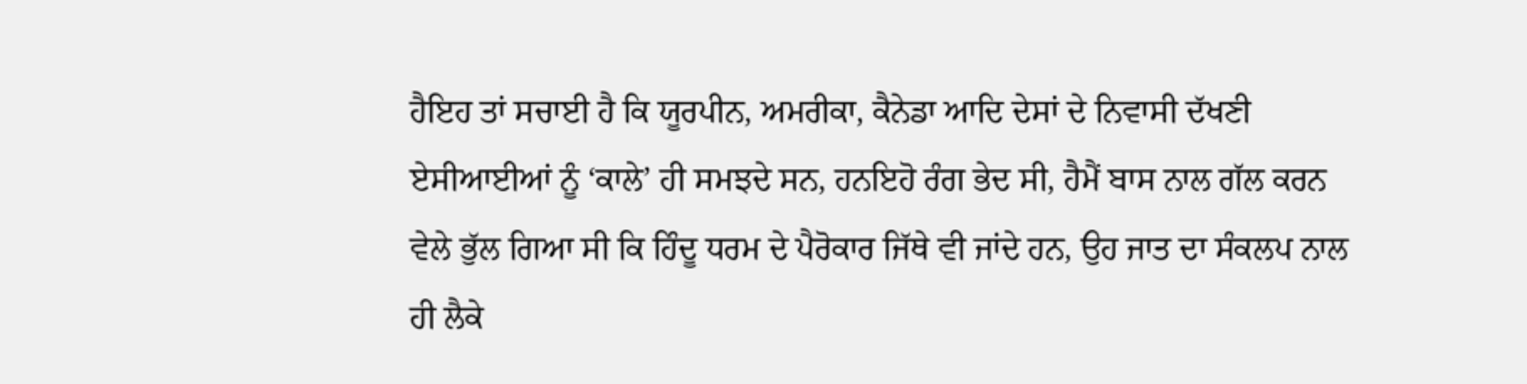ਹੈਇਹ ਤਾਂ ਸਚਾਈ ਹੈ ਕਿ ਯੂਰਪੀਨ, ਅਮਰੀਕਾ, ਕੈਨੇਡਾ ਆਦਿ ਦੇਸਾਂ ਦੇ ਨਿਵਾਸੀ ਦੱਖਣੀ ਏਸੀਆਈਆਂ ਨੂੰ ‘ਕਾਲੇ’ ਹੀ ਸਮਝਦੇ ਸਨ, ਹਨਇਹੋ ਰੰਗ ਭੇਦ ਸੀ, ਹੈਮੈਂ ਬਾਸ ਨਾਲ ਗੱਲ ਕਰਨ ਵੇਲੇ ਭੁੱਲ ਗਿਆ ਸੀ ਕਿ ਹਿੰਦੂ ਧਰਮ ਦੇ ਪੈਰੋਕਾਰ ਜਿੱਥੇ ਵੀ ਜਾਂਦੇ ਹਨ, ਉਹ ਜਾਤ ਦਾ ਸੰਕਲਪ ਨਾਲ ਹੀ ਲੈਕੇ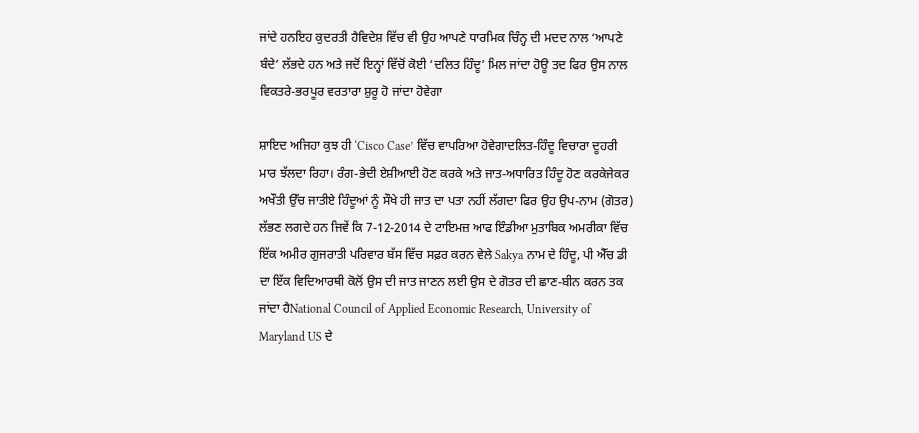ਜਾਂਦੇ ਹਨਇਹ ਕੁਦਰਤੀ ਹੈਵਿਦੇਸ਼ ਵਿੱਚ ਵੀ ਉਹ ਆਪਣੇ ਧਾਰਮਿਕ ਚਿੰਨ੍ਹ ਦੀ ਮਦਦ ਨਾਲ ‘ਆਪਣੇ ਬੰਦੇ’ ਲੱਭਦੇ ਹਨ ਅਤੇ ਜਦੋਂ ਇਨ੍ਹਾਂ ਵਿੱਚੋਂ ਕੋਈ ‘ਦਲਿਤ ਹਿੰਦੂ’ ਮਿਲ ਜਾਂਦਾ ਹੋਊ ਤਦ ਫਿਰ ਉਸ ਨਾਲ ਵਿਕਤਰੇ-ਭਰਪੂਰ ਵਰਤਾਰਾ ਸ਼ੁਰੂ ਹੋ ਜਾਂਦਾ ਹੋਵੇਗਾ

ਸ਼ਾਇਦ ਅਜਿਹਾ ਕੁਝ ਹੀ ‘Cisco Case’ ਵਿੱਚ ਵਾਪਰਿਆ ਹੋਵੇਗਾਦਲਿਤ-ਹਿੰਦੂ ਵਿਚਾਰਾ ਦੂਹਰੀ ਮਾਰ ਝੱਲਦਾ ਰਿਹਾ। ਰੰਗ-ਭੇਦੀ ਏਸ਼ੀਆਈ ਹੋਣ ਕਰਕੇ ਅਤੇ ਜਾਤ-ਅਧਾਰਿਤ ਹਿੰਦੂ ਹੋਣ ਕਰਕੇਜੇਕਰ ਅਖੌਤੀ ਉੱਚ ਜਾਤੀਏ ਹਿੰਦੂਆਂ ਨੂੰ ਸੌਖੇ ਹੀ ਜਾਤ ਦਾ ਪਤਾ ਨਹੀਂ ਲੱਗਦਾ ਫਿਰ ਉਹ ਉਪ-ਨਾਮ (ਗੋਤਰ) ਲੱਭਣ ਲਗਦੇ ਹਨ ਜਿਵੇਂ ਕਿ 7-12-2014 ਦੇ ਟਾਇਮਜ਼ ਆਫ ਇੰਡੀਆ ਮੁਤਾਬਿਕ ਅਮਰੀਕਾ ਵਿੱਚ ਇੱਕ ਅਮੀਰ ਗੁਜਰਾਤੀ ਪਰਿਵਾਰ ਬੱਸ ਵਿੱਚ ਸਫ਼ਰ ਕਰਨ ਵੇਲੇ Sakya ਨਾਮ ਦੇ ਹਿੰਦੂ, ਪੀ ਐੱਚ ਡੀ ਦਾ ਇੱਕ ਵਿਦਿਆਰਥੀ ਕੋਲੋਂ ਉਸ ਦੀ ਜਾਤ ਜਾਣਨ ਲਈ ਉਸ ਦੇ ਗੋਤਰ ਦੀ ਛਾਣ-ਬੀਨ ਕਰਨ ਤਕ ਜਾਂਦਾ ਹੈNational Council of Applied Economic Research, University of Maryland US ਦੇ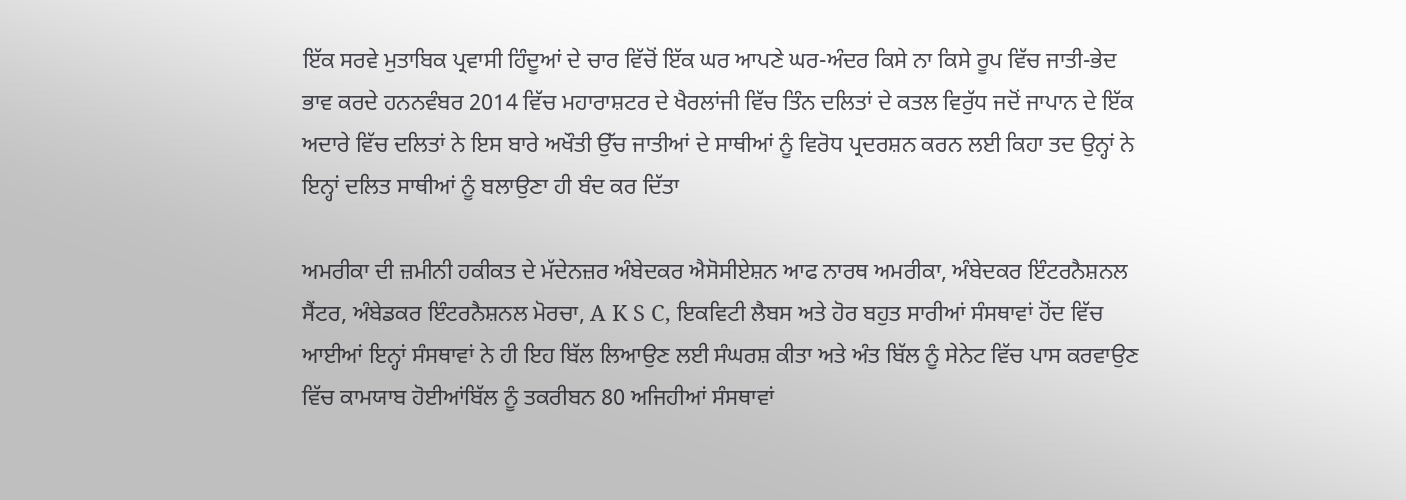ਇੱਕ ਸਰਵੇ ਮੁਤਾਬਿਕ ਪ੍ਰਵਾਸੀ ਹਿੰਦੂਆਂ ਦੇ ਚਾਰ ਵਿੱਚੋਂ ਇੱਕ ਘਰ ਆਪਣੇ ਘਰ-ਅੰਦਰ ਕਿਸੇ ਨਾ ਕਿਸੇ ਰੂਪ ਵਿੱਚ ਜਾਤੀ-ਭੇਦ ਭਾਵ ਕਰਦੇ ਹਨਨਵੰਬਰ 2014 ਵਿੱਚ ਮਹਾਰਾਸ਼ਟਰ ਦੇ ਖੈਰਲਾਂਜੀ ਵਿੱਚ ਤਿੰਨ ਦਲਿਤਾਂ ਦੇ ਕਤਲ ਵਿਰੁੱਧ ਜਦੋਂ ਜਾਪਾਨ ਦੇ ਇੱਕ ਅਦਾਰੇ ਵਿੱਚ ਦਲਿਤਾਂ ਨੇ ਇਸ ਬਾਰੇ ਅਖੌਤੀ ਉੱਚ ਜਾਤੀਆਂ ਦੇ ਸਾਥੀਆਂ ਨੂੰ ਵਿਰੋਧ ਪ੍ਰਦਰਸ਼ਨ ਕਰਨ ਲਈ ਕਿਹਾ ਤਦ ਉਨ੍ਹਾਂ ਨੇ ਇਨ੍ਹਾਂ ਦਲਿਤ ਸਾਥੀਆਂ ਨੂੰ ਬਲਾਉਣਾ ਹੀ ਬੰਦ ਕਰ ਦਿੱਤਾ

ਅਮਰੀਕਾ ਦੀ ਜ਼ਮੀਨੀ ਹਕੀਕਤ ਦੇ ਮੱਦੇਨਜ਼ਰ ਅੰਬੇਦਕਰ ਐਸੋਸੀਏਸ਼ਨ ਆਫ ਨਾਰਥ ਅਮਰੀਕਾ, ਅੰਬੇਦਕਰ ਇੰਟਰਨੈਸ਼ਨਲ ਸੈਂਟਰ, ਅੰਬੇਡਕਰ ਇੰਟਰਨੈਸ਼ਨਲ ਮੋਰਚਾ, A K S C, ਇਕਵਿਟੀ ਲੈਬਸ ਅਤੇ ਹੋਰ ਬਹੁਤ ਸਾਰੀਆਂ ਸੰਸਥਾਵਾਂ ਹੋਂਦ ਵਿੱਚ ਆਈਆਂ ਇਨ੍ਹਾਂ ਸੰਸਥਾਵਾਂ ਨੇ ਹੀ ਇਹ ਬਿੱਲ ਲਿਆਉਣ ਲਈ ਸੰਘਰਸ਼ ਕੀਤਾ ਅਤੇ ਅੰਤ ਬਿੱਲ ਨੂੰ ਸੇਨੇਟ ਵਿੱਚ ਪਾਸ ਕਰਵਾਉਣ ਵਿੱਚ ਕਾਮਯਾਬ ਹੋਈਆਂਬਿੱਲ ਨੂੰ ਤਕਰੀਬਨ 80 ਅਜਿਹੀਆਂ ਸੰਸਥਾਵਾਂ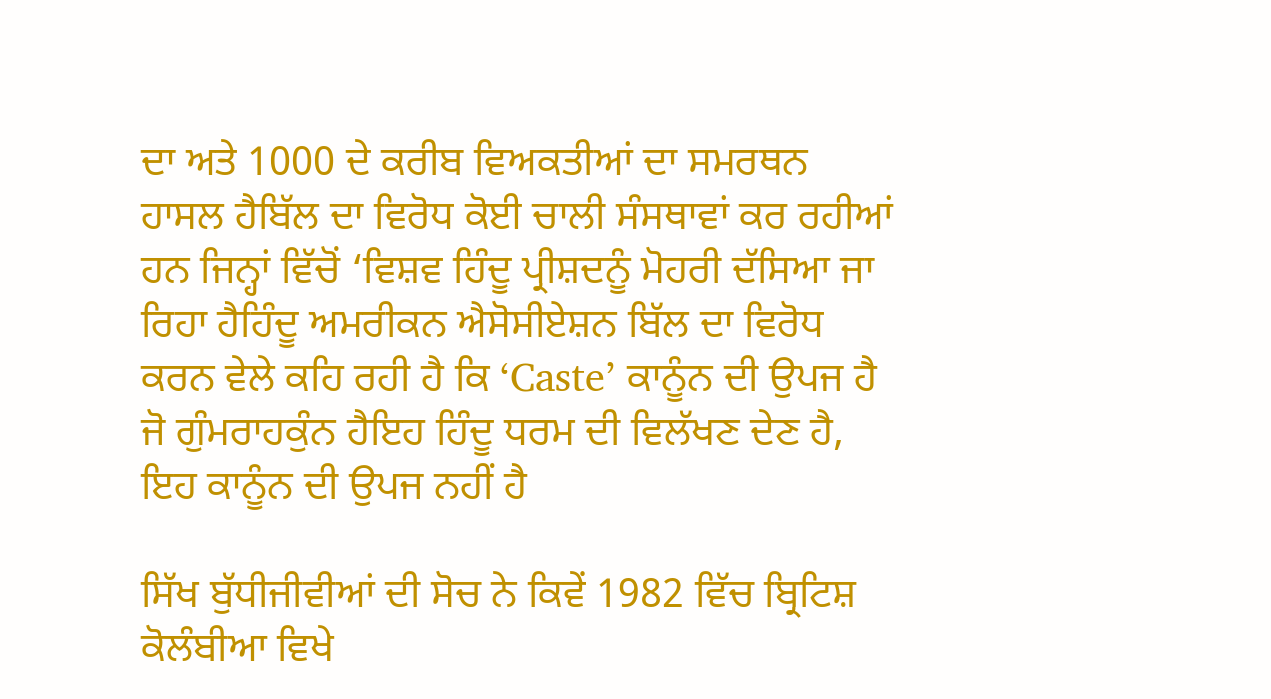ਦਾ ਅਤੇ 1000 ਦੇ ਕਰੀਬ ਵਿਅਕਤੀਆਂ ਦਾ ਸਮਰਥਨ ਹਾਸਲ ਹੈਬਿੱਲ ਦਾ ਵਿਰੋਧ ਕੋਈ ਚਾਲੀ ਸੰਸਥਾਵਾਂ ਕਰ ਰਹੀਆਂ ਹਨ ਜਿਨ੍ਹਾਂ ਵਿੱਚੋਂ ‘ਵਿਸ਼ਵ ਹਿੰਦੂ ਪ੍ਰੀਸ਼ਦਨੂੰ ਮੋਹਰੀ ਦੱਸਿਆ ਜਾ ਰਿਹਾ ਹੈਹਿੰਦੂ ਅਮਰੀਕਨ ਐਸੋਸੀਏਸ਼ਨ ਬਿੱਲ ਦਾ ਵਿਰੋਧ ਕਰਨ ਵੇਲੇ ਕਹਿ ਰਹੀ ਹੈ ਕਿ ‘Caste’ ਕਾਨੂੰਨ ਦੀ ਉਪਜ ਹੈ ਜੋ ਗੁੰਮਰਾਹਕੁੰਨ ਹੈਇਹ ਹਿੰਦੂ ਧਰਮ ਦੀ ਵਿਲੱਖਣ ਦੇਣ ਹੈ, ਇਹ ਕਾਨੂੰਨ ਦੀ ਉਪਜ ਨਹੀਂ ਹੈ

ਸਿੱਖ ਬੁੱਧੀਜੀਵੀਆਂ ਦੀ ਸੋਚ ਨੇ ਕਿਵੇਂ 1982 ਵਿੱਚ ਬ੍ਰਿਟਿਸ਼ ਕੋਲੰਬੀਆ ਵਿਖੇ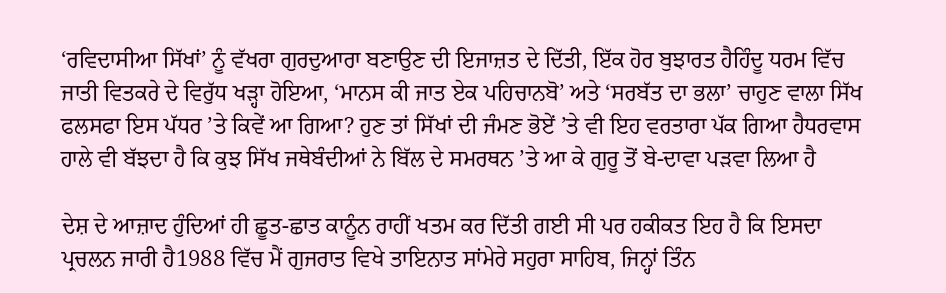‘ਰਵਿਦਾਸੀਆ ਸਿੱਖਾਂ’ ਨੂੰ ਵੱਖਰਾ ਗੁਰਦੁਆਰਾ ਬਣਾਉਣ ਦੀ ਇਜਾਜ਼ਤ ਦੇ ਦਿੱਤੀ, ਇੱਕ ਹੋਰ ਬੁਝਾਰਤ ਹੈਹਿੰਦੂ ਧਰਮ ਵਿੱਚ ਜਾਤੀ ਵਿਤਕਰੇ ਦੇ ਵਿਰੁੱਧ ਖੜ੍ਹਾ ਹੋਇਆ, ‘ਮਾਨਸ ਕੀ ਜਾਤ ਏਕ ਪਹਿਚਾਨਬੋ’ ਅਤੇ ‘ਸਰਬੱਤ ਦਾ ਭਲਾ’ ਚਾਹੁਣ ਵਾਲਾ ਸਿੱਖ ਫਲਸਫਾ ਇਸ ਪੱਧਰ ’ਤੇ ਕਿਵੇਂ ਆ ਗਿਆ? ਹੁਣ ਤਾਂ ਸਿੱਖਾਂ ਦੀ ਜੰਮਣ ਭੋਏਂ ’ਤੇ ਵੀ ਇਹ ਵਰਤਾਰਾ ਪੱਕ ਗਿਆ ਹੈਧਰਵਾਸ ਹਾਲੇ ਵੀ ਬੱਝਦਾ ਹੈ ਕਿ ਕੁਝ ਸਿੱਖ ਜਥੇਬੰਦੀਆਂ ਨੇ ਬਿੱਲ ਦੇ ਸਮਰਥਨ ’ਤੇ ਆ ਕੇ ਗੁਰੂ ਤੋਂ ਬੇ-ਦਾਵਾ ਪੜਵਾ ਲਿਆ ਹੈ

ਦੇਸ਼ ਦੇ ਆਜ਼ਾਦ ਹੁੰਦਿਆਂ ਹੀ ਛੂਤ-ਛਾਤ ਕਾਨੂੰਨ ਰਾਹੀਂ ਖਤਮ ਕਰ ਦਿੱਤੀ ਗਈ ਸੀ ਪਰ ਹਕੀਕਤ ਇਹ ਹੈ ਕਿ ਇਸਦਾ ਪ੍ਰਚਲਨ ਜਾਰੀ ਹੈ1988 ਵਿੱਚ ਮੈਂ ਗੁਜਰਾਤ ਵਿਖੇ ਤਾਇਨਾਤ ਸਾਂਮੇਰੇ ਸਹੁਰਾ ਸਾਹਿਬ, ਜਿਨ੍ਹਾਂ ਤਿੰਨ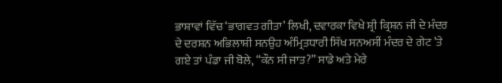ਭਾਸ਼ਾਵਾਂ ਵਿੱਚ ‘ਭਾਗਵਤ ਗੀਤਾ’ ਲਿਖੀ, ਦਵਾਰਕਾ ਵਿਖੇ ਸ਼੍ਰੀ ਕ੍ਰਿਸ਼ਨ ਜੀ ਦੇ ਮੰਦਰ ਦੇ ਦਰਸ਼ਨ ਅਭਿਲਾਸ਼ੀ ਸਨਉਹ ਅੰਮ੍ਰਿਤਧਾਰੀ ਸਿੱਖ ਸਨਅਸੀਂ ਮੰਦਰ ਦੇ ਗੇਟ ’ਤੇ ਗਏ ਤਾਂ ਪੰਡਾ ਜੀ ਬੋਲੇ, “ਕੌਨ ਸੀ ਜਾਤ?” ਸਾਡੇ ਅਤੇ ਮੇਰੇ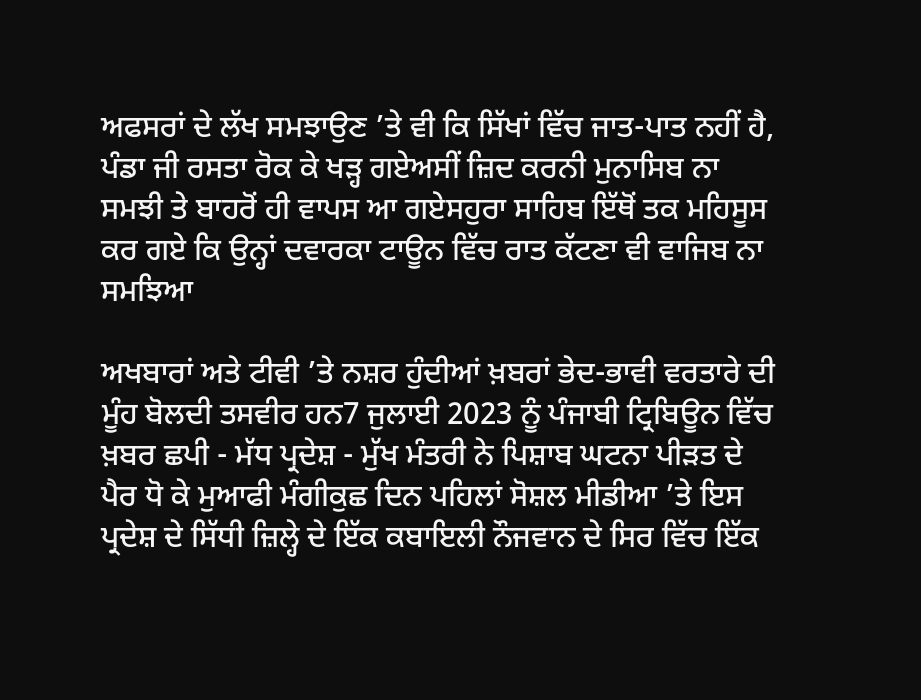ਅਫਸਰਾਂ ਦੇ ਲੱਖ ਸਮਝਾਉਣ ’ਤੇ ਵੀ ਕਿ ਸਿੱਖਾਂ ਵਿੱਚ ਜਾਤ-ਪਾਤ ਨਹੀਂ ਹੈ, ਪੰਡਾ ਜੀ ਰਸਤਾ ਰੋਕ ਕੇ ਖੜ੍ਹ ਗਏਅਸੀਂ ਜ਼ਿਦ ਕਰਨੀ ਮੁਨਾਸਿਬ ਨਾ ਸਮਝੀ ਤੇ ਬਾਹਰੋਂ ਹੀ ਵਾਪਸ ਆ ਗਏਸਹੁਰਾ ਸਾਹਿਬ ਇੱਥੋਂ ਤਕ ਮਹਿਸੂਸ ਕਰ ਗਏ ਕਿ ਉਨ੍ਹਾਂ ਦਵਾਰਕਾ ਟਾਊਨ ਵਿੱਚ ਰਾਤ ਕੱਟਣਾ ਵੀ ਵਾਜਿਬ ਨਾ ਸਮਝਿਆ

ਅਖਬਾਰਾਂ ਅਤੇ ਟੀਵੀ ’ਤੇ ਨਸ਼ਰ ਹੁੰਦੀਆਂ ਖ਼ਬਰਾਂ ਭੇਦ-ਭਾਵੀ ਵਰਤਾਰੇ ਦੀ ਮੂੰਹ ਬੋਲਦੀ ਤਸਵੀਰ ਹਨ7 ਜੁਲਾਈ 2023 ਨੂੰ ਪੰਜਾਬੀ ਟ੍ਰਿਬਿਊਨ ਵਿੱਚ ਖ਼ਬਰ ਛਪੀ - ਮੱਧ ਪ੍ਰਦੇਸ਼ - ਮੁੱਖ ਮੰਤਰੀ ਨੇ ਪਿਸ਼ਾਬ ਘਟਨਾ ਪੀੜਤ ਦੇ ਪੈਰ ਧੋ ਕੇ ਮੁਆਫੀ ਮੰਗੀਕੁਛ ਦਿਨ ਪਹਿਲਾਂ ਸੋਸ਼ਲ ਮੀਡੀਆ ’ਤੇ ਇਸ ਪ੍ਰਦੇਸ਼ ਦੇ ਸਿੱਧੀ ਜ਼ਿਲ੍ਹੇ ਦੇ ਇੱਕ ਕਬਾਇਲੀ ਨੌਜਵਾਨ ਦੇ ਸਿਰ ਵਿੱਚ ਇੱਕ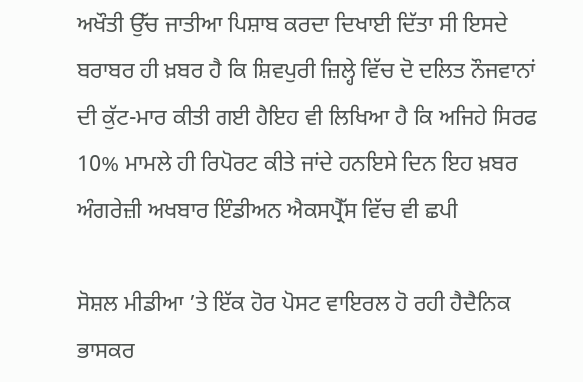ਅਖੌਤੀ ਉੱਚ ਜਾਤੀਆ ਪਿਸ਼ਾਬ ਕਰਦਾ ਦਿਖਾਈ ਦਿੱਤਾ ਸੀ ਇਸਦੇ ਬਰਾਬਰ ਹੀ ਖ਼ਬਰ ਹੈ ਕਿ ਸ਼ਿਵਪੁਰੀ ਜ਼ਿਲ੍ਹੇ ਵਿੱਚ ਦੋ ਦਲਿਤ ਨੌਜਵਾਨਾਂ ਦੀ ਕੁੱਟ-ਮਾਰ ਕੀਤੀ ਗਈ ਹੈਇਹ ਵੀ ਲਿਖਿਆ ਹੈ ਕਿ ਅਜਿਹੇ ਸਿਰਫ 10% ਮਾਮਲੇ ਹੀ ਰਿਪੋਰਟ ਕੀਤੇ ਜਾਂਦੇ ਹਨਇਸੇ ਦਿਨ ਇਹ ਖ਼ਬਰ ਅੰਗਰੇਜ਼ੀ ਅਖਬਾਰ ਇੰਡੀਅਨ ਐਕਸਪ੍ਰੈੱਸ ਵਿੱਚ ਵੀ ਛਪੀ

ਸੋਸ਼ਲ ਮੀਡੀਆ ’ਤੇ ਇੱਕ ਹੋਰ ਪੋਸਟ ਵਾਇਰਲ ਹੋ ਰਹੀ ਹੈਦੈਨਿਕ ਭਾਸਕਰ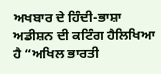ਅਖਬਾਰ ਦੇ ਹਿੰਦੀ-ਭਾਸ਼ਾ ਅਡੀਸ਼ਨ ਦੀ ਕਟਿੰਗ ਹੈਲਿਖਿਆ ਹੈ “ਅਖਿਲ ਭਾਰਤੀ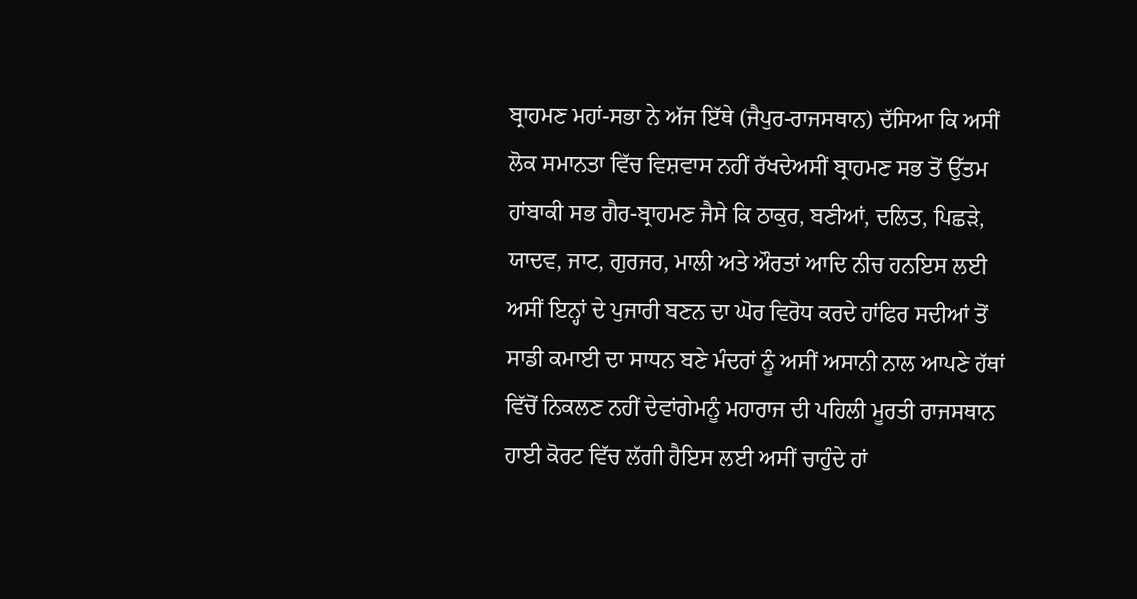ਬ੍ਰਾਹਮਣ ਮਹਾਂ-ਸਭਾ ਨੇ ਅੱਜ ਇੱਥੇ (ਜੈਪੁਰ-ਰਾਜਸਥਾਨ) ਦੱਸਿਆ ਕਿ ਅਸੀਂ ਲੋਕ ਸਮਾਨਤਾ ਵਿੱਚ ਵਿਸ਼ਵਾਸ ਨਹੀਂ ਰੱਖਦੇਅਸੀਂ ਬ੍ਰਾਹਮਣ ਸਭ ਤੋਂ ਉੱਤਮ ਹਾਂਬਾਕੀ ਸਭ ਗੈਰ-ਬ੍ਰਾਹਮਣ ਜੈਸੇ ਕਿ ਠਾਕੁਰ, ਬਣੀਆਂ, ਦਲਿਤ, ਪਿਛੜੇ, ਯਾਦਵ, ਜਾਟ, ਗੁਰਜਰ, ਮਾਲੀ ਅਤੇ ਔਰਤਾਂ ਆਦਿ ਨੀਚ ਹਨਇਸ ਲਈ ਅਸੀਂ ਇਨ੍ਹਾਂ ਦੇ ਪੁਜਾਰੀ ਬਣਨ ਦਾ ਘੋਰ ਵਿਰੋਧ ਕਰਦੇ ਹਾਂਫਿਰ ਸਦੀਆਂ ਤੋਂ ਸਾਡੀ ਕਮਾਈ ਦਾ ਸਾਧਨ ਬਣੇ ਮੰਦਰਾਂ ਨੂੰ ਅਸੀਂ ਅਸਾਨੀ ਨਾਲ ਆਪਣੇ ਹੱਥਾਂ ਵਿੱਚੋਂ ਨਿਕਲਣ ਨਹੀਂ ਦੇਵਾਂਗੇਮਨੂੰ ਮਹਾਰਾਜ ਦੀ ਪਹਿਲੀ ਮੂਰਤੀ ਰਾਜਸਥਾਨ ਹਾਈ ਕੋਰਟ ਵਿੱਚ ਲੱਗੀ ਹੈਇਸ ਲਈ ਅਸੀਂ ਚਾਹੁੰਦੇ ਹਾਂ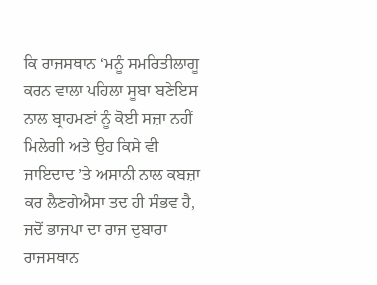ਕਿ ਰਾਜਸਥਾਨ ‘ਮਨੂੰ ਸਮਰਿਤੀਲਾਗੂ ਕਰਨ ਵਾਲਾ ਪਹਿਲਾ ਸੂਬਾ ਬਣੇਇਸ ਨਾਲ ਬ੍ਰਾਹਮਣਾਂ ਨੂੰ ਕੋਈ ਸਜ਼ਾ ਨਹੀਂ ਮਿਲੇਗੀ ਅਤੇ ਉਹ ਕਿਸੇ ਵੀ ਜਾਇਦਾਦ ’ਤੇ ਅਸਾਨੀ ਨਾਲ ਕਬਜ਼ਾ ਕਰ ਲੈਣਗੇਐਸਾ ਤਦ ਹੀ ਸੰਭਵ ਹੈ, ਜਦੋਂ ਭਾਜਪਾ ਦਾ ਰਾਜ ਦੁਬਾਰਾ ਰਾਜਸਥਾਨ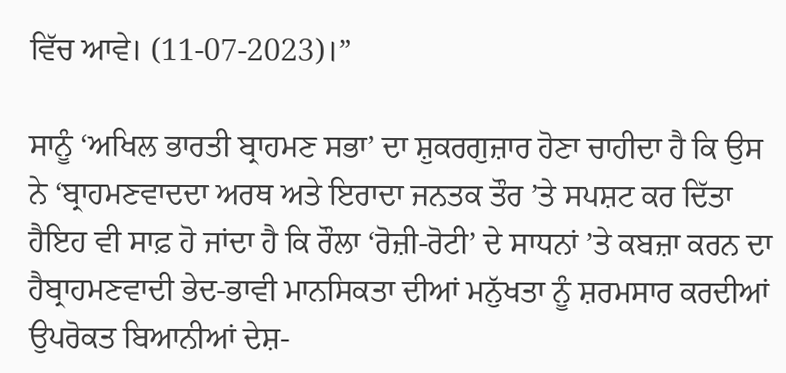ਵਿੱਚ ਆਵੇ। (11-07-2023)।”

ਸਾਨੂੰ ‘ਅਖਿਲ ਭਾਰਤੀ ਬ੍ਰਾਹਮਣ ਸਭਾ’ ਦਾ ਸ਼ੁਕਰਗੁਜ਼ਾਰ ਹੋਣਾ ਚਾਹੀਦਾ ਹੈ ਕਿ ਉਸ ਨੇ ‘ਬ੍ਰਾਹਮਣਵਾਦਦਾ ਅਰਥ ਅਤੇ ਇਰਾਦਾ ਜਨਤਕ ਤੌਰ ’ਤੇ ਸਪਸ਼ਟ ਕਰ ਦਿੱਤਾ ਹੈਇਹ ਵੀ ਸਾਫ਼ ਹੋ ਜਾਂਦਾ ਹੈ ਕਿ ਰੌਲਾ ‘ਰੋਜ਼ੀ-ਰੋਟੀ’ ਦੇ ਸਾਧਨਾਂ ’ਤੇ ਕਬਜ਼ਾ ਕਰਨ ਦਾ ਹੈਬ੍ਰਾਹਮਣਵਾਦੀ ਭੇਦ-ਭਾਵੀ ਮਾਨਸਿਕਤਾ ਦੀਆਂ ਮਨੁੱਖਤਾ ਨੂੰ ਸ਼ਰਮਸਾਰ ਕਰਦੀਆਂ ਉਪਰੋਕਤ ਬਿਆਨੀਆਂ ਦੇਸ਼-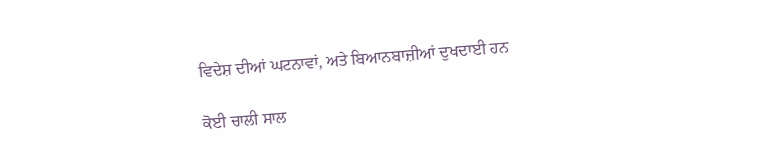ਵਿਦੇਸ਼ ਦੀਆਂ ਘਟਨਾਵਾਂ, ਅਤੇ ਬਿਆਨਬਾਜ਼ੀਆਂ ਦੁਖਦਾਈ ਹਨ

ਕੋਈ ਚਾਲੀ ਸਾਲ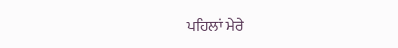ਪਹਿਲਾਂ ਮੇਰੇ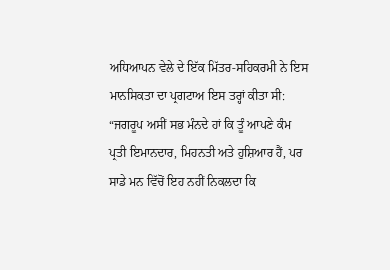ਅਧਿਆਪਨ ਵੇਲੇ ਦੇ ਇੱਕ ਮਿੱਤਰ-ਸਹਿਕਰਮੀ ਨੇ ਇਸ ਮਾਨਸਿਕਤਾ ਦਾ ਪ੍ਰਗਟਾਅ ਇਸ ਤਰ੍ਹਾਂ ਕੀਤਾ ਸੀ: “ਜਗਰੂਪ ਅਸੀਂ ਸਭ ਮੰਨਦੇ ਹਾਂ ਕਿ ਤੂੰ ਆਪਣੇ ਕੰਮ ਪ੍ਰਤੀ ਇਮਾਨਦਾਰ, ਮਿਹਨਤੀ ਅਤੇ ਹੁਸ਼ਿਆਰ ਹੈਂ, ਪਰ ਸਾਡੇ ਮਨ ਵਿੱਚੋਂ ਇਹ ਨਹੀਂ ਨਿਕਲਦਾ ਕਿ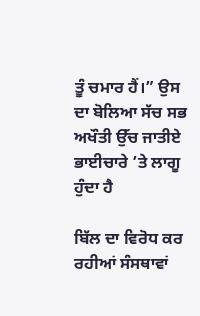ਤੂੰ ਚਮਾਰ ਹੈਂ।” ਉਸ ਦਾ ਬੋਲਿਆ ਸੱਚ ਸਭ ਅਖੌਤੀ ਉੱਚ ਜਾਤੀਏ ਭਾਈਚਾਰੇ ’ਤੇ ਲਾਗੂ ਹੁੰਦਾ ਹੈ

ਬਿੱਲ ਦਾ ਵਿਰੋਧ ਕਰ ਰਹੀਆਂ ਸੰਸਥਾਵਾਂ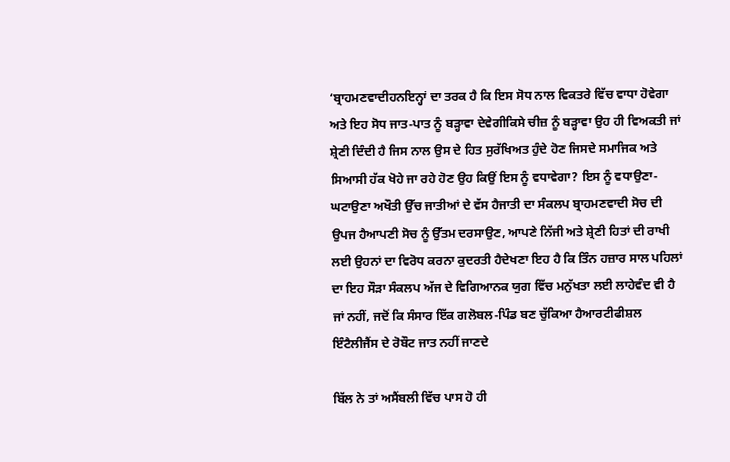‘ਬ੍ਰਾਹਮਣਵਾਦੀਹਨਇਨ੍ਹਾਂ ਦਾ ਤਰਕ ਹੈ ਕਿ ਇਸ ਸੋਧ ਨਾਲ ਵਿਕਤਰੇ ਵਿੱਚ ਵਾਧਾ ਹੋਵੇਗਾ ਅਤੇ ਇਹ ਸੋਧ ਜਾਤ-ਪਾਤ ਨੂੰ ਬੜ੍ਹਾਵਾ ਦੇਵੇਗੀਕਿਸੇ ਚੀਜ਼ ਨੂੰ ਬੜ੍ਹਾਵਾ ਉਹ ਹੀ ਵਿਅਕਤੀ ਜਾਂ ਸ਼੍ਰੇਣੀ ਦਿੰਦੀ ਹੈ ਜਿਸ ਨਾਲ ਉਸ ਦੇ ਹਿਤ ਸੁਰੱਖਿਅਤ ਹੁੰਦੇ ਹੋਣ ਜਿਸਦੇ ਸਮਾਜਿਕ ਅਤੇ ਸਿਆਸੀ ਹੱਕ ਖੋਹੇ ਜਾ ਰਹੇ ਹੋਣ ਉਹ ਕਿਉਂ ਇਸ ਨੂੰ ਵਧਾਵੇਗਾ? ਇਸ ਨੂੰ ਵਧਾਉਣਾ-ਘਟਾਉਣਾ ਅਖੌਤੀ ਉੱਚ ਜਾਤੀਆਂ ਦੇ ਵੱਸ ਹੈਜਾਤੀ ਦਾ ਸੰਕਲਪ ਬ੍ਰਾਹਮਣਵਾਦੀ ਸੋਚ ਦੀ ਉਪਜ ਹੈਆਪਣੀ ਸੋਚ ਨੂੰ ਉੱਤਮ ਦਰਸਾਉਣ, ਆਪਣੇ ਨਿੱਜੀ ਅਤੇ ਸ਼੍ਰੇਣੀ ਹਿਤਾਂ ਦੀ ਰਾਖੀ ਲਈ ਉਹਨਾਂ ਦਾ ਵਿਰੋਧ ਕਰਨਾ ਕੁਦਰਤੀ ਹੈਦੇਖਣਾ ਇਹ ਹੈ ਕਿ ਤਿੰਨ ਹਜ਼ਾਰ ਸਾਲ ਪਹਿਲਾਂ ਦਾ ਇਹ ਸੌੜਾ ਸੰਕਲਪ ਅੱਜ ਦੇ ਵਿਗਿਆਨਕ ਯੁਗ ਵਿੱਚ ਮਨੁੱਖਤਾ ਲਈ ਲਾਹੇਵੰਦ ਵੀ ਹੈ ਜਾਂ ਨਹੀਂ, ਜਦੋਂ ਕਿ ਸੰਸਾਰ ਇੱਕ ਗਲੋਬਲ-ਪਿੰਡ ਬਣ ਚੁੱਕਿਆ ਹੈਆਰਟੀਫੀਸ਼ਲ ਇੰਟੈਲੀਜੈਂਸ ਦੇ ਰੋਬੌਟ ਜਾਤ ਨਹੀਂ ਜਾਣਦੇ

ਬਿੱਲ ਨੇ ਤਾਂ ਅਸੈਂਬਲੀ ਵਿੱਚ ਪਾਸ ਹੋ ਹੀ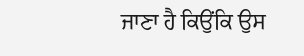ਜਾਣਾ ਹੈ ਕਿਉਂਕਿ ਉਸ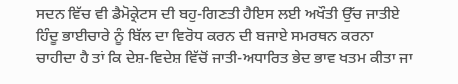ਸਦਨ ਵਿੱਚ ਵੀ ਡੈਮੋਕ੍ਰੇਟਸ ਦੀ ਬਹੁ-ਗਿਣਤੀ ਹੈਇਸ ਲਈ ਅਖੌਤੀ ਉੱਚ ਜਾਤੀਏ ਹਿੰਦੂ ਭਾਈਚਾਰੇ ਨੂੰ ਬਿੱਲ ਦਾ ਵਿਰੋਧ ਕਰਨ ਦੀ ਬਜਾਏ ਸਮਰਥਨ ਕਰਨਾ ਚਾਹੀਦਾ ਹੈ ਤਾਂ ਕਿ ਦੇਸ਼-ਵਿਦੇਸ਼ ਵਿੱਚੋਂ ਜਾਤੀ-ਅਧਾਰਿਤ ਭੇਦ ਭਾਵ ਖਤਮ ਕੀਤਾ ਜਾ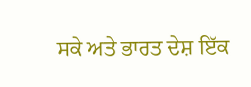ਸਕੇ ਅਤੇ ਭਾਰਤ ਦੇਸ਼ ਇੱਕ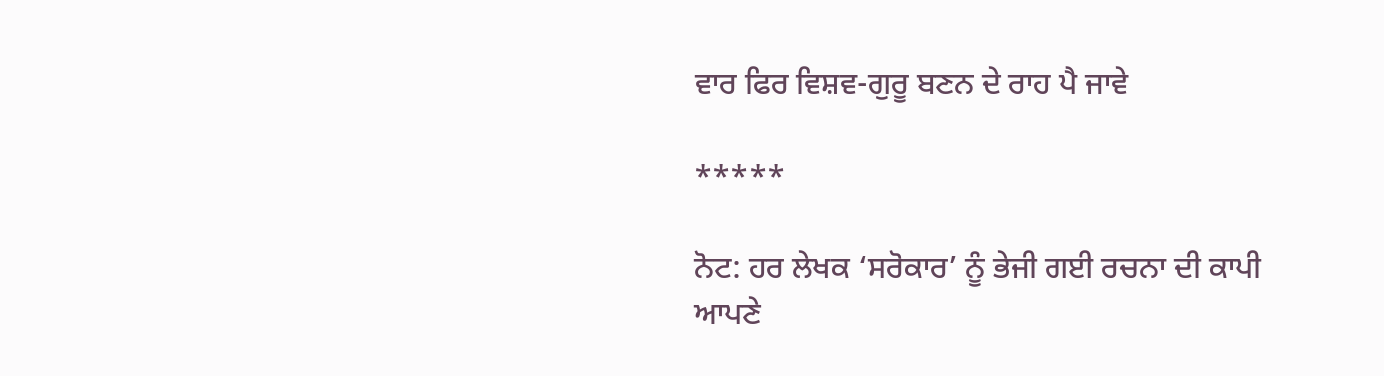ਵਾਰ ਫਿਰ ਵਿਸ਼ਵ-ਗੁਰੂ ਬਣਨ ਦੇ ਰਾਹ ਪੈ ਜਾਵੇ

*****

ਨੋਟ: ਹਰ ਲੇਖਕ ‘ਸਰੋਕਾਰ’ ਨੂੰ ਭੇਜੀ ਗਈ ਰਚਨਾ ਦੀ ਕਾਪੀ ਆਪਣੇ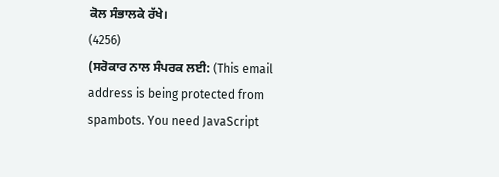ਕੋਲ ਸੰਭਾਲਕੇ ਰੱਖੇ।
(4256)
(ਸਰੋਕਾਰ ਨਾਲ ਸੰਪਰਕ ਲਈ: (This email address is being protected from spambots. You need JavaScript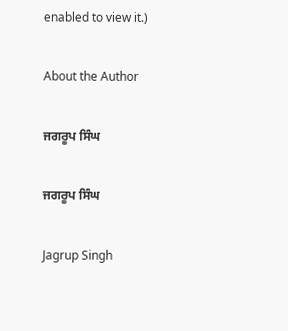enabled to view it.)

About the Author

ਜਗਰੂਪ ਸਿੰਘ

ਜਗਰੂਪ ਸਿੰਘ

Jagrup Singh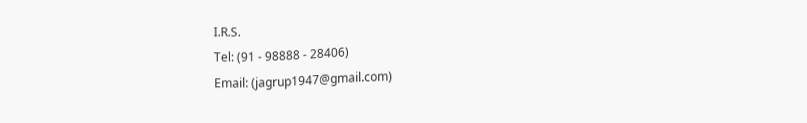I.R.S.
Tel: (91 - 98888 - 28406)
Email: (jagrup1947@gmail.com)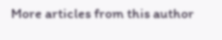More articles from this author